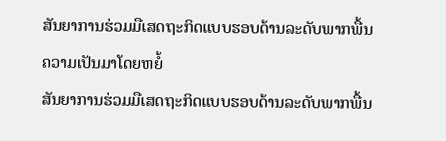ສັນຍາການຮ່ວມມືເສດຖະກິດແບບຮອບດ້ານລະດັບພາກພື້ນ
ຄວາມເປັນມາໂດຍຫຍໍ້
ສັນຍາການຮ່ວມມືເສດຖະກິດແບບຮອບດ້ານລະດັບພາກພື້ນ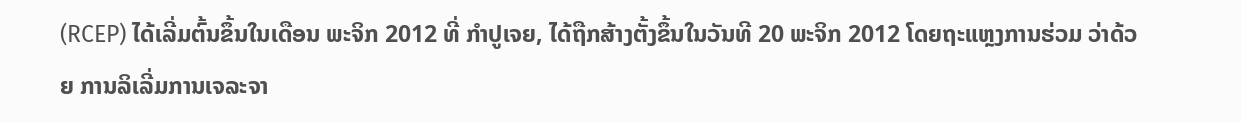(RCEP) ໄດ້ເລີ່ມຕົ້ນຂຶ້ນໃນເດືອນ ພະຈິກ 2012 ທີ່ ກຳປູເຈຍ, ໄດ້ຖືກສ້າງຕັ້ງຂຶ້ນໃນວັນທີ 20 ພະຈິກ 2012 ໂດຍຖະແຫຼງການຮ່ວມ ວ່າດ້ວຍ ການລິເລີ່ມການເຈລະຈາ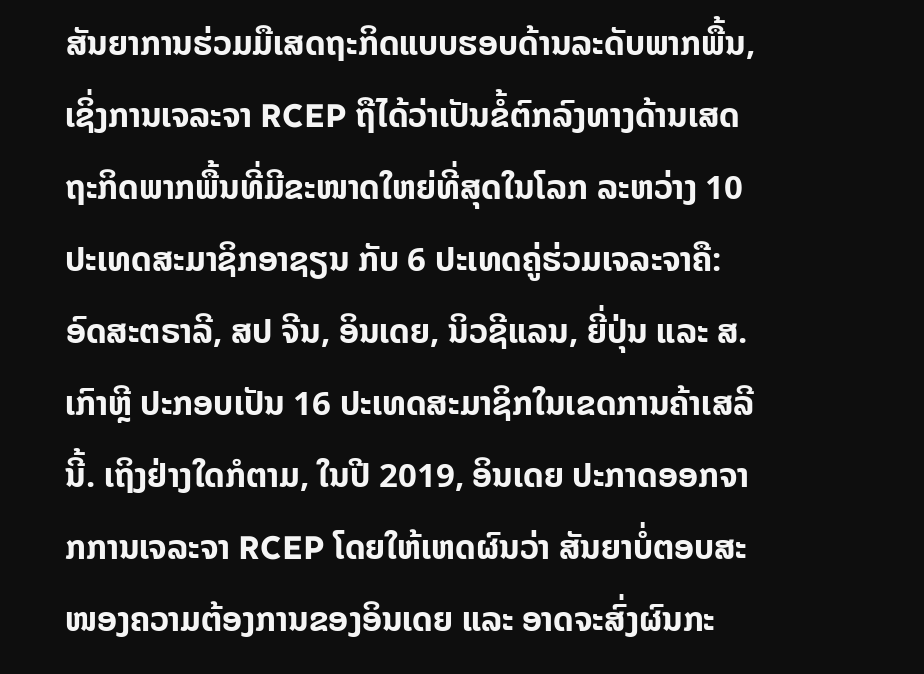ສັນຍາການຮ່ວມມືເສດຖະກິດແບບຮອບດ້ານລະດັບພາກພື້ນ, ເຊິ່ງການເຈລະຈາ RCEP ຖືໄດ້ວ່າເປັນຂໍ້ຕົກລົງທາງດ້ານເສດຖະກິດພາກພື້ນທີ່ມີຂະໜາດໃຫຍ່ທີ່ສຸດໃນໂລກ ລະຫວ່າງ 10 ປະເທດສະມາຊິກອາຊຽນ ກັບ 6 ປະເທດຄູ່ຮ່ວມເຈລະຈາຄື: ອົດສະຕຣາລີ, ສປ ຈີນ, ອິນເດຍ, ນິວຊີແລນ, ຍີ່ປຸ່ນ ແລະ ສ. ເກົາຫຼີ ປະກອບເປັນ 16 ປະເທດສະມາຊິກໃນເຂດການຄ້າເສລີນີ້. ເຖິງຢ່າງໃດກໍຕາມ, ໃນປີ 2019, ອິນເດຍ ປະກາດອອກຈາກການເຈລະຈາ RCEP ໂດຍໃຫ້ເຫດຜົນວ່າ ສັນຍາບໍ່ຕອບສະໜອງຄວາມຕ້ອງການຂອງອິນເດຍ ແລະ ອາດຈະສົ່ງຜົນກະ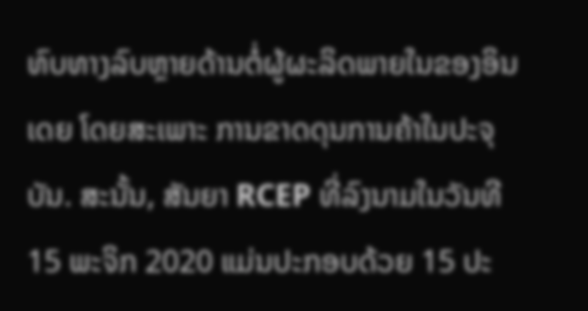ທົບທາງລົບຫຼາຍດ້ານຕໍ່ຜູ້ຜະລິດພາຍໃນຂອງອິນເດຍ ໂດຍສະເພາະ ການຂາດດຸນການຄ້າໃນປະຈຸບັນ. ສະນັ້ນ, ສັນຍາ RCEP ທີ່ລົງນາມໃນວັນທີ 15 ພະຈິກ 2020 ແມ່ນປະກອບດ້ວຍ 15 ປະ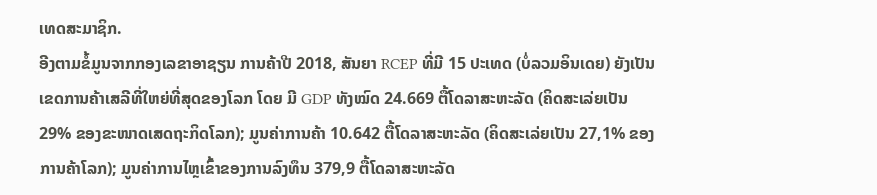ເທດສະມາຊິກ.
ອີງຕາມຂໍ້ມູນຈາກກອງເລຂາອາຊຽນ ການຄ້າປີ 2018, ສັນຍາ RCEP ທີ່ມີ 15 ປະເທດ (ບໍ່ລວມອິນເດຍ) ຍັງເປັນເຂດການຄ້າເສລີທີ່ໃຫຍ່ທີ່ສຸດຂອງໂລກ ໂດຍ ມີ GDP ທັງໝົດ 24.669 ຕື້ໂດລາສະຫະລັດ (ຄິດສະເລ່ຍເປັນ 29% ຂອງຂະໜາດເສດຖະກິດໂລກ); ມູນຄ່າການຄ້າ 10.642 ຕື້ໂດລາສະຫະລັດ (ຄິດສະເລ່ຍເປັນ 27,1% ຂອງການຄ້າໂລກ); ມູນຄ່າການໄຫຼເຂົ້າຂອງການລົງທຶນ 379,9 ຕື້ໂດລາສະຫະລັດ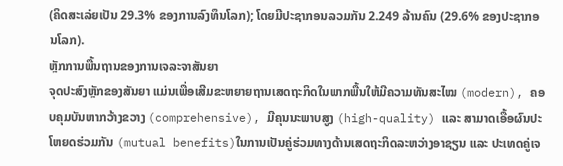(ຄິດສະເລ່ຍເປັນ 29.3% ຂອງການລົງທຶນໂລກ); ໂດຍມີປະຊາກອນລວມກັນ 2.249 ລ້ານຄົນ (29.6% ຂອງປະຊາກອນໂລກ).
ຫຼັກການພື້ນຖານຂອງການເຈລະຈາສັນຍາ
ຈຸດປະສົງຫຼັກຂອງສັນຍາ ແມ່ນເພື່ອເສີມຂະຫຍາຍຖານເສດຖະກິດໃນພາກພື້ນໃຫ້ມີຄວາມທັນສະໄໝ (modern), ຄອບຄຸມບັນຫາກວ້າງຂວາງ (comprehensive), ມີຄຸນນະພາບສູງ (high-quality) ແລະ ສາມາດເອື້ອຜົນປະໂຫຍດຮ່ວມກັນ (mutual benefits)ໃນການເປັນຄູ່ຮ່ວມທາງດ້ານເສດຖະກິດລະຫວ່າງອາຊຽນ ແລະ ປະເທດຄູ່ເຈ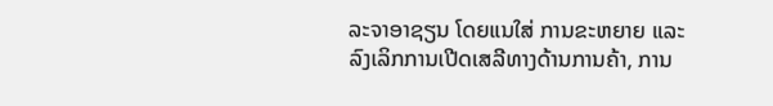ລະຈາອາຊຽນ ໂດຍແນໃສ່ ການຂະຫຍາຍ ແລະ ລົງເລິກການເປີດເສລີທາງດ້ານການຄ້າ, ການ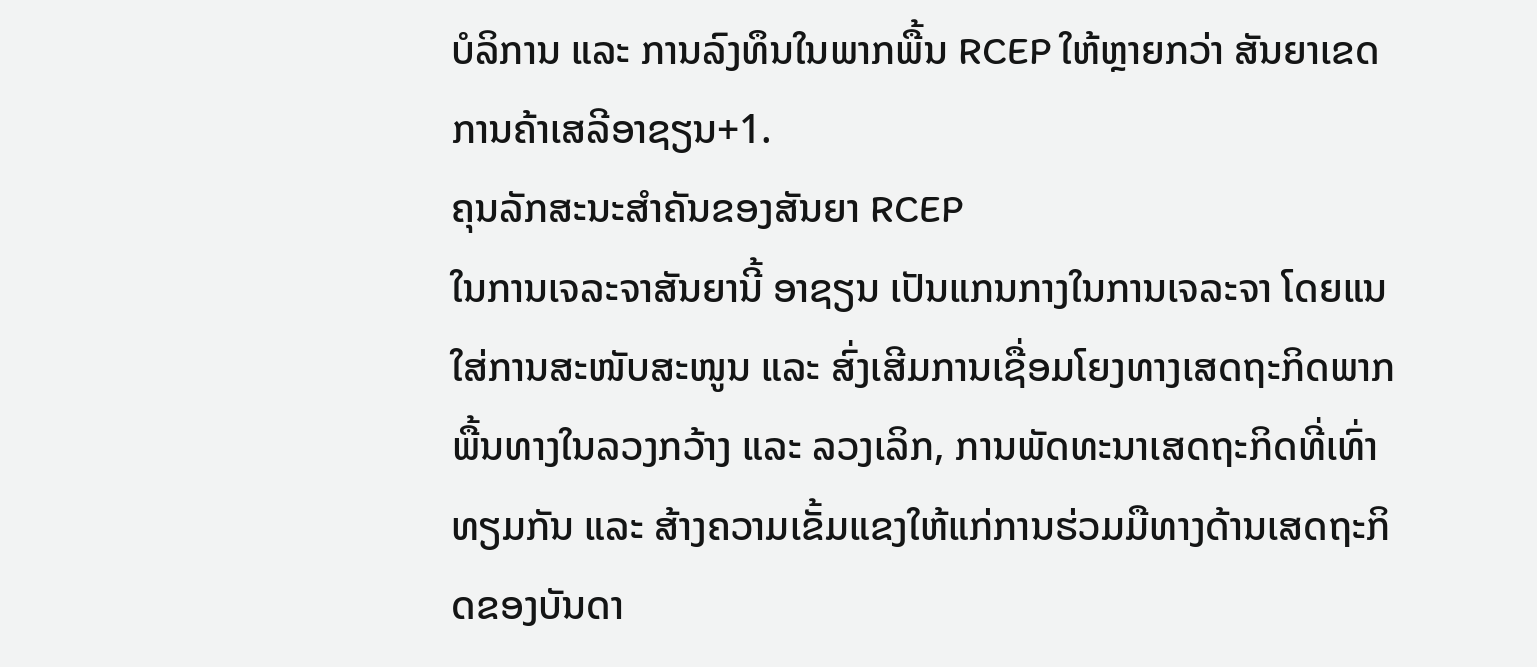ບໍລິການ ແລະ ການລົງທຶນໃນພາກພື້ນ RCEP ໃຫ້ຫຼາຍກວ່າ ສັນຍາເຂດການຄ້າເສລີອາຊຽນ+1.
ຄຸນລັກສະນະສໍາຄັນຂອງສັນຍາ RCEP
ໃນການເຈລະຈາສັນຍານີ້ ອາຊຽນ ເປັນແກນກາງໃນການເຈລະຈາ ໂດຍແນໃສ່ການສະໜັບສະໜູນ ແລະ ສົ່ງເສີມການເຊື່ອມໂຍງທາງເສດຖະກິດພາກພື້ນທາງໃນລວງກວ້າງ ແລະ ລວງເລິກ, ການພັດທະນາເສດຖະກິດທີ່ເທົ່າທຽມກັນ ແລະ ສ້າງຄວາມເຂັ້ມແຂງໃຫ້ແກ່ການຮ່ວມມືທາງດ້ານເສດຖະກິດຂອງບັນດາ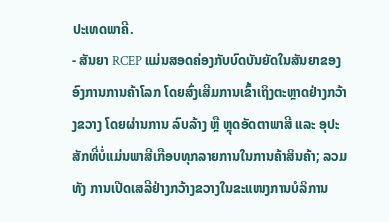ປະເທດພາຄີ.
- ສັນຍາ RCEP ແມ່ນສອດຄ່ອງກັບບົດບັນຍັດໃນສັນຍາຂອງອົງການການຄ້າໂລກ ໂດຍສົ່ງເສີມການເຂົ້າເຖິງຕະຫຼາດຢ່າງກວ້າງຂວາງ ໂດຍຜ່ານການ ລົບລ້າງ ຫຼື ຫຼຸດອັດຕາພາສີ ແລະ ອຸປະສັກທີ່ບໍ່ແມ່ນພາສີເກືອບທຸກລາຍການໃນການຄ້າສິນຄ້າ; ລວມທັງ ການເປີດເສລີຢ່າງກວ້າງຂວາງໃນຂະແໜງການບໍລິການ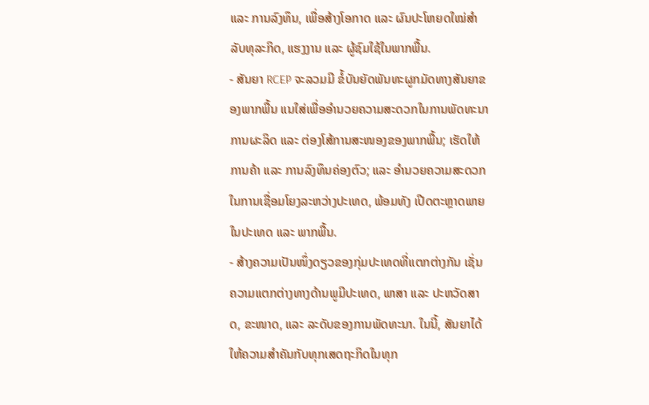ແລະ ການລົງທຶນ, ເພື່ອສ້າງໂອກາດ ແລະ ຜົນປະໂຫຍດໃໝ່ສໍາລັບທຸລະກິດ, ແຮງງານ ແລະ ຜູ້ຊົມໃຊ້ໃນພາກພື້ນ.
- ສັນຍາ RCEP ຈະລວມມີ ຂໍ້ບັນຍັດພັນທະຜູກມັດທາງສັນຍາຂອງພາກພື້ນ ແນໃສ່ເພື່ອອໍານວຍຄວາມສະດວກໃນການພັດທະນາການຜະລິດ ແລະ ຕ່ອງໂສ້ການສະໜອງຂອງພາກພື້ນ; ເຮັດໃຫ້ການຄ້າ ແລະ ການລົງທຶນຄ່ອງຕົວ; ແລະ ອໍານວຍຄວາມສະດວກໃນການເຊື່ອມໂຍງລະຫວ່າງປະເທດ, ພ້ອມທັງ ເປີດຕະຫຼາດພາຍໃນປະເທດ ແລະ ພາກພື້ນ.
- ສ້າງຄວາມເປັນໜຶ່ງດຽວຂອງກຸ່ມປະເທດທີ່ແຕກຕ່າງກັນ ເຊັ່ນ ຄວາມແຕກຕ່າງທາງດ້ານພູມີປະເທດ, ພາສາ ແລະ ປະຫວັດສາດ, ຂະໜາດ, ແລະ ລະດັບຂອງການພັດທະນາ. ໃນນີ້, ສັນຍາໄດ້ໃຫ້ຄວາມສໍາຄັນກັບທຸກເສດຖະກິດໃນທຸກ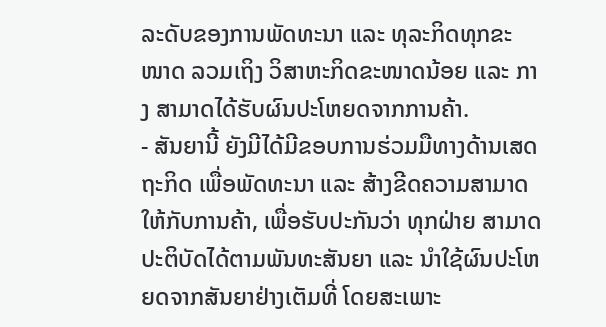ລະດັບຂອງການພັດທະນາ ແລະ ທຸລະກິດທຸກຂະໜາດ ລວມເຖິງ ວິສາຫະກິດຂະໜາດນ້ອຍ ແລະ ກາງ ສາມາດໄດ້ຮັບຜົນປະໂຫຍດຈາກການຄ້າ.
- ສັນຍານີ້ ຍັງມີໄດ້ມີຂອບການຮ່ວມມືທາງດ້ານເສດຖະກິດ ເພື່ອພັດທະນາ ແລະ ສ້າງຂີດຄວາມສາມາດໃຫ້ກັບການຄ້າ, ເພື່ອຮັບປະກັນວ່າ ທຸກຝ່າຍ ສາມາດປະຕິບັດໄດ້ຕາມພັນທະສັນຍາ ແລະ ນໍາໃຊ້ຜົນປະໂຫຍດຈາກສັນຍາຢ່າງເຕັມທີ່ ໂດຍສະເພາະ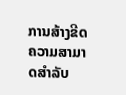ການສ້າງຂີດຄວາມສາມາດສໍາລັບ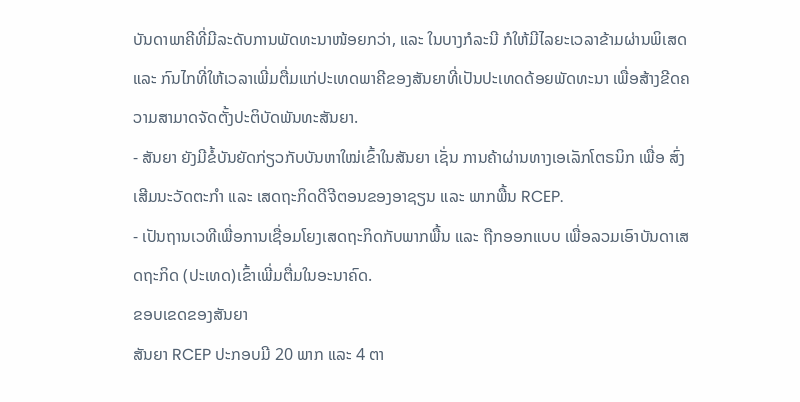ບັນດາພາຄີທີ່ມີລະດັບການພັດທະນາໜ້ອຍກວ່າ, ແລະ ໃນບາງກໍລະນີ ກໍໃຫ້ມີໄລຍະເວລາຂ້າມຜ່ານພິເສດ ແລະ ກົນໄກທີ່ໃຫ້ເວລາເພີ່ມຕື່ມແກ່ປະເທດພາຄີຂອງສັນຍາທີ່ເປັນປະເທດດ້ອຍພັດທະນາ ເພື່ອສ້າງຂີດຄວາມສາມາດຈັດຕັ້ງປະຕິບັດພັນທະສັນຍາ.
- ສັນຍາ ຍັງມີຂໍ້ບັນຍັດກ່ຽວກັບບັນຫາໃໝ່ເຂົ້າໃນສັນຍາ ເຊັ່ນ ການຄ້າຜ່ານທາງເອເລັກໂຕຣນິກ ເພື່ອ ສົ່ງເສີມນະວັດຕະກໍາ ແລະ ເສດຖະກິດດີຈີຕອນຂອງອາຊຽນ ແລະ ພາກພື້ນ RCEP.
- ເປັນຖານເວທີເພື່ອການເຊື່ອມໂຍງເສດຖະກິດກັບພາກພື້ນ ແລະ ຖືກອອກແບບ ເພື່ອລວມເອົາບັນດາເສດຖະກິດ (ປະເທດ)ເຂົ້າເພີ່ມຕື່ມໃນອະນາຄົດ.
ຂອບເຂດຂອງສັນຍາ
ສັນຍາ RCEP ປະກອບມີ 20 ພາກ ແລະ 4 ຕາ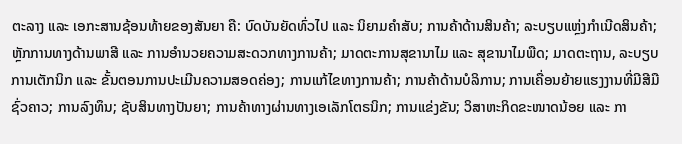ຕະລາງ ແລະ ເອກະສານຊ້ອນທ້າຍຂອງສັນຍາ ຄື: ບົດບັນຍັດທົ່ວໄປ ແລະ ນິຍາມຄຳສັບ; ການຄ້າດ້ານສິນຄ້າ; ລະບຽບແຫຼ່ງກຳເນີດສິນຄ້າ; ຫຼັກການທາງດ້ານພາສີ ແລະ ການອຳນວຍຄວາມສະດວກທາງການຄ້າ; ມາດຕະການສຸຂານາໄມ ແລະ ສຸຂານາໄມພືດ; ມາດຕະຖານ, ລະບຽບການເຕັກນິກ ແລະ ຂັ້ນຕອນການປະເມີນຄວາມສອດຄ່ອງ; ການແກ້ໄຂທາງການຄ້າ; ການຄ້າດ້ານບໍລິການ; ການເຄື່ອນຍ້າຍແຮງງານທີ່ມີສີມືຊົ່ວຄາວ; ການລົງທຶນ; ຊັບສິນທາງປັນຍາ; ການຄ້າທາງຜ່ານທາງເອເລັກໂຕຣນິກ; ການແຂ່ງຂັນ; ວິສາຫະກິດຂະໜາດນ້ອຍ ແລະ ກາ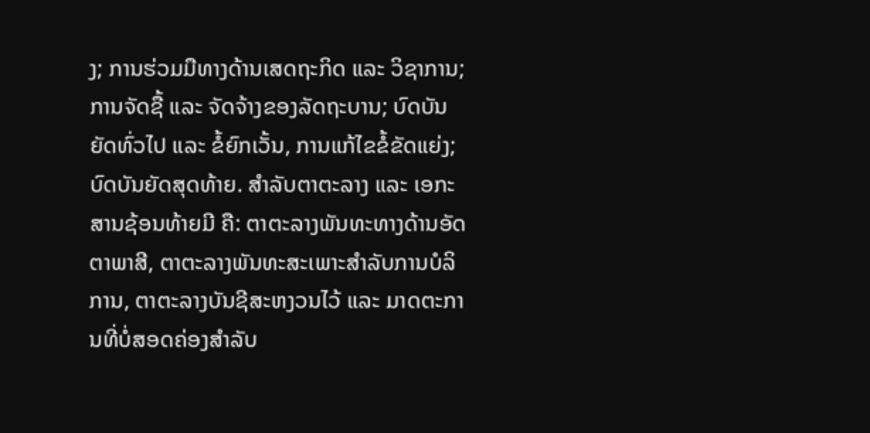ງ; ການຮ່ວມມືທາງດ້ານເສດຖະກິດ ແລະ ວິຊາການ; ການຈັດຊື້ ແລະ ຈັດຈ້າງຂອງລັດຖະບານ; ບົດບັນຍັດທົ່ວໄປ ແລະ ຂໍ້ຍົກເວັ້ນ, ການແກ້ໄຂຂໍ້ຂັດແຍ່ງ; ບົດບັນຍັດສຸດທ້າຍ. ສຳລັບຕາຕະລາງ ແລະ ເອກະສານຊ້ອນທ້າຍມີ ຄື: ຕາຕະລາງພັນທະທາງດ້ານອັດຕາພາສີ, ຕາຕະລາງພັນທະສະເພາະສຳລັບການບໍລິການ, ຕາຕະລາງບັນຊີສະຫງວນໄວ້ ແລະ ມາດຕະການທີ່ບໍ່ສອດຄ່ອງສຳລັບ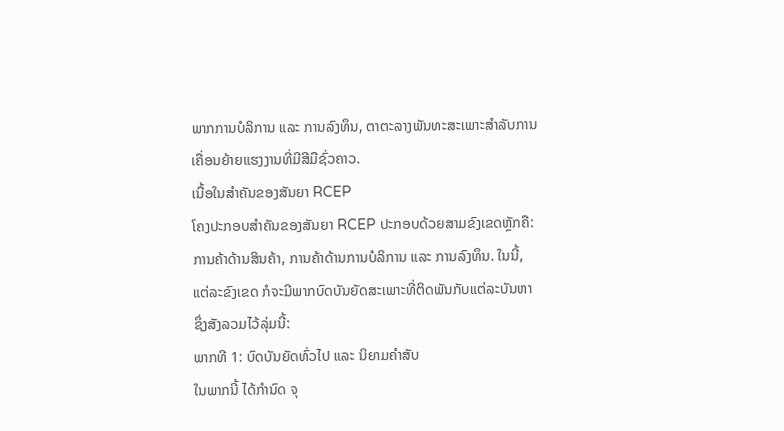ພາກການບໍລິການ ແລະ ການລົງທຶນ, ຕາຕະລາງພັນທະສະເພາະສຳລັບການເຄື່ອນຍ້າຍແຮງງານທີ່ມີສີມືຊົ່ວຄາວ.
ເນື້ອໃນສໍາຄັນຂອງສັນຍາ RCEP
ໂຄງປະກອບສໍາຄັນຂອງສັນຍາ RCEP ປະກອບດ້ວຍສາມຂົງເຂດຫຼັກຄື: ການຄ້າດ້ານສິນຄ້າ, ການຄ້າດ້ານການບໍລິການ ແລະ ການລົງທຶນ. ໃນນີ້, ແຕ່ລະຂົງເຂດ ກໍຈະມີພາກບົດບັນຍັດສະເພາະທີ່ຕິດພັນກັບແຕ່ລະບັນຫາ ຊຶ່ງສັງລວມໄວ້ລຸ່ມນີ້:
ພາກທີ 1: ບົດບັນຍັດທົ່ວໄປ ແລະ ນິຍາມຄໍາສັບ
ໃນພາກນີ້ ໄດ້ກໍານົດ ຈຸ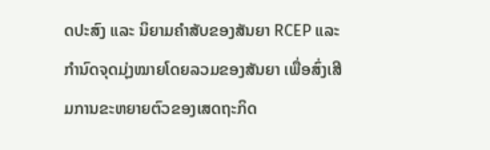ດປະສົງ ແລະ ນິຍາມຄໍາສັບຂອງສັນຍາ RCEP ແລະ ກໍານົດຈຸດມຸ່ງໝາຍໂດຍລວມຂອງສັນຍາ ເພື່ອສົ່ງເສີມການຂະຫຍາຍຕົວຂອງເສດຖະກິດ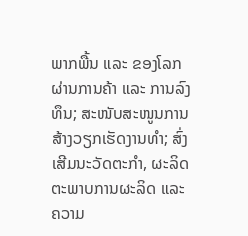ພາກພື້ນ ແລະ ຂອງໂລກຜ່ານການຄ້າ ແລະ ການລົງທຶນ; ສະໜັບສະໜູນການສ້າງວຽກເຮັດງານທໍາ; ສົ່ງເສີມນະວັດຕະກໍາ, ຜະລິດຕະພາບການຜະລິດ ແລະ ຄວາມ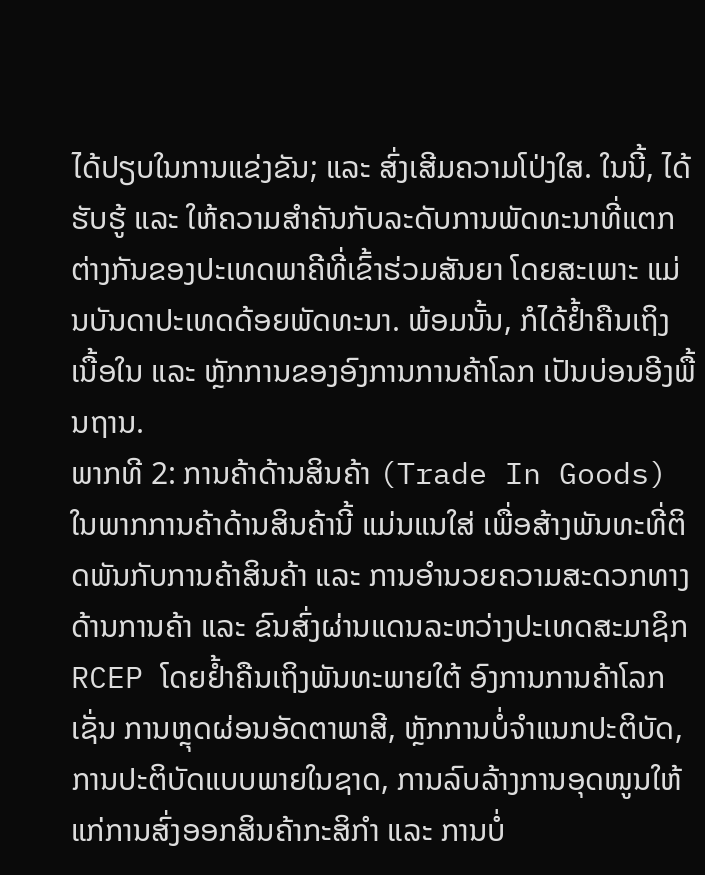ໄດ້ປຽບໃນການແຂ່ງຂັນ; ແລະ ສົ່ງເສີມຄວາມໂປ່ງໃສ. ໃນນີ້, ໄດ້ຮັບຮູ້ ແລະ ໃຫ້ຄວາມສໍາຄັນກັບລະດັບການພັດທະນາທີ່ແຕກຕ່າງກັນຂອງປະເທດພາຄີທີ່ເຂົ້າຮ່ວມສັນຍາ ໂດຍສະເພາະ ແມ່ນບັນດາປະເທດດ້ອຍພັດທະນາ. ພ້ອມນັ້ນ, ກໍໄດ້ຢໍ້າຄືນເຖິງ ເນື້ອໃນ ແລະ ຫຼັກການຂອງອົງການການຄ້າໂລກ ເປັນບ່ອນອີງພື້ນຖານ.
ພາກທີ 2: ການຄ້າດ້ານສິນຄ້າ (Trade In Goods)
ໃນພາກການຄ້າດ້ານສິນຄ້ານີ້ ແມ່ນແນໃສ່ ເພື່ອສ້າງພັນທະທີ່ຕິດພັນກັບການຄ້າສິນຄ້າ ແລະ ການອໍານວຍຄວາມສະດວກທາງດ້ານການຄ້າ ແລະ ຂົນສົ່ງຜ່ານແດນລະຫວ່າງປະເທດສະມາຊິກ RCEP ໂດຍຢໍ້າຄືນເຖິງພັນທະພາຍໃຕ້ ອົງການການຄ້າໂລກ ເຊັ່ນ ການຫຼຸດຜ່ອນອັດຕາພາສີ, ຫຼັກການບໍ່ຈໍາແນກປະຕິບັດ, ການປະຕິບັດແບບພາຍໃນຊາດ, ການລົບລ້າງການອຸດໜູນໃຫ້ແກ່ການສົ່ງອອກສິນຄ້າກະສິກໍາ ແລະ ການບໍ່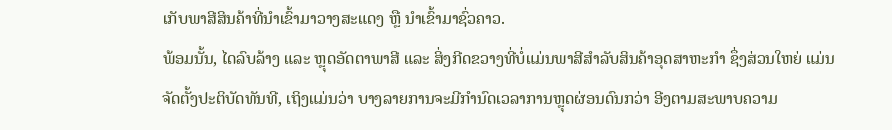ເກັບພາສີສິນຄ້າທີ່ນໍາເຂົ້າມາວາງສະແດງ ຫຼື ນໍາເຂົ້າມາຊົ່ວຄາວ.
ພ້ອມນັ້ນ, ໄດລົບລ້າງ ແລະ ຫຼຸດອັດຕາພາສີ ແລະ ສິ່ງກີດຂວາງທີ່ບໍ່ແມ່ນພາສີສໍາລັບສິນຄ້າອຸດສາຫະກໍາ ຊຶ່ງສ່ວນໃຫຍ່ ແມ່ນຈັດຕັ້ງປະຕິບັດທັນທີ, ເຖິງແມ່ນວ່າ ບາງລາຍການຈະມີກໍານົດເວລາການຫຼຸດຜ່ອນດົນກວ່າ ອີງຕາມສະພາບຄວາມ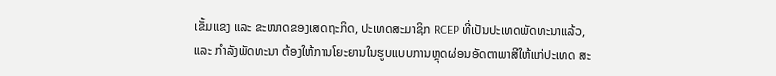ເຂັ້ມແຂງ ແລະ ຂະໜາດຂອງເສດຖະກິດ, ປະເທດສະມາຊິກ RCEP ທີ່ເປັນປະເທດພັດທະນາແລ້ວ, ແລະ ກໍາລັງພັດທະນາ ຕ້ອງໃຫ້ການໂຍະຍານໃນຮູບແບບການຫຼຸດຜ່ອນອັດຕາພາສີໃຫ້ແກ່ປະເທດ ສະ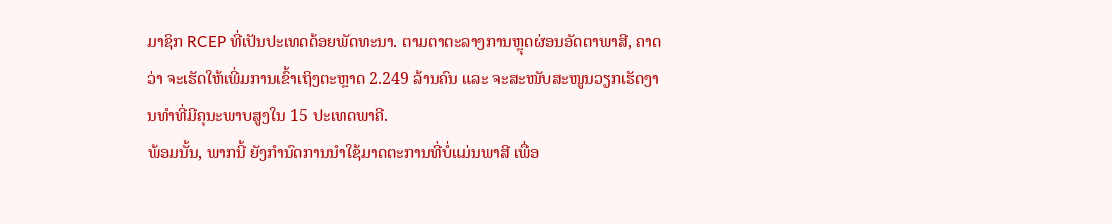ມາຊິກ RCEP ທີ່ເປັນປະເທດດ້ອຍພັດທະນາ. ຕາມຕາຕະລາງການຫຼຸດຜ່ອນອັດຕາພາສີ, ຄາດວ່າ ຈະເຮັດໃຫ້ເພີ່ມການເຂົ້າເຖິງຕະຫຼາດ 2.249 ລ້ານຄົນ ແລະ ຈະສະໜັບສະໜູນວຽກເຮັດງານທໍາທີ່ມີຄຸນະພາບສູງໃນ 15 ປະເທດພາຄີ.
ພ້ອມນັ້ນ, ພາກນີ້ ຍັງກໍານົດການນໍາໃຊ້ມາດຕະການທີ່ບໍ່ແມ່ນພາສີ ເພື່ອ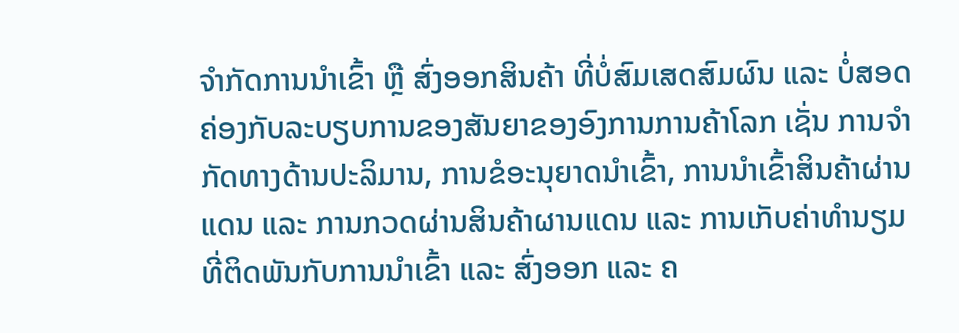ຈໍາກັດການນໍາເຂົ້າ ຫຼື ສົ່ງອອກສິນຄ້າ ທີ່ບໍ່ສົມເສດສົມຜົນ ແລະ ບໍ່ສອດຄ່ອງກັບລະບຽບການຂອງສັນຍາຂອງອົງການການຄ້າໂລກ ເຊັ່ນ ການຈໍາກັດທາງດ້ານປະລິມານ, ການຂໍອະນຸຍາດນໍາເຂົ້າ, ການນໍາເຂົ້າສິນຄ້າຜ່ານແດນ ແລະ ການກວດຜ່ານສິນຄ້າຜານແດນ ແລະ ການເກັບຄ່າທໍານຽມທີ່ຕິດພັນກັບການນໍາເຂົ້າ ແລະ ສົ່ງອອກ ແລະ ຄ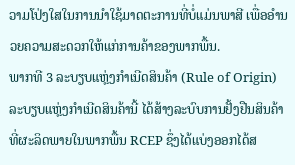ວາມໂປ່ງໃສໃນການນໍາໃຊ້ມາດຕະການທີ່ບໍ່ແມ່ນພາສີ ເພື່ອອໍານວຍຄວາມສະດວກໃຫ້ແກ່ການຄ້າຂອງພາກພື້ນ.
ພາກທີ 3 ລະບຽບແຫຼ່ງກຳເນີດສິນຄ້າ (Rule of Origin)
ລະບຽບແຫຼ່ງກໍາເນີດສິນຄ້ານີ້ ໄດ້ສ້າງລະບົບການຢັ້ງຢືນສິນຄ້າທີ່ຜະລິດພາຍໃນພາກພື້ນ RCEP ຊຶ່ງໄດ້ແບ່ງອອກໄດ້ສ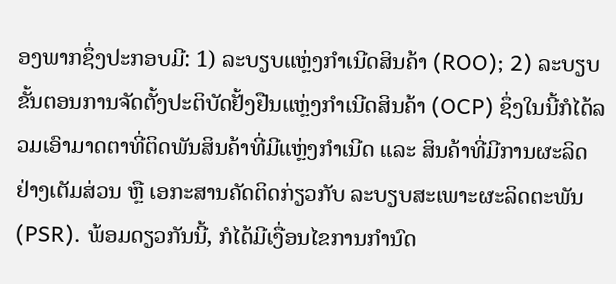ອງພາກຊຶ່ງປະກອບມີ: 1) ລະບຽບແຫຼ່ງກໍາເນີດສິນຄ້າ (ROO); 2) ລະບຽບຂັ້ນຕອນການຈັດຕັ້ງປະຕິບັດຢັ້ງຢືນແຫຼ່ງກຳເນີດສິນຄ້າ (OCP) ຊຶ່ງໃນນີ້ກໍໄດ້ລວມເອົາມາດຕາທີ່ຕິດພັນສິນຄ້າທີ່ມີແຫຼ່ງກໍາເນີດ ແລະ ສິນຄ້າທີ່ມີການຜະລິດຢ່າງເຕັມສ່ວນ ຫຼື ເອກະສານຄັດຕິດກ່ຽວກັບ ລະບຽບສະເພາະຜະລິດຕະພັນ (PSR). ພ້ອມດຽວກັນນີ້, ກໍໄດ້ມີເງື່ອນໄຂການກໍານົດ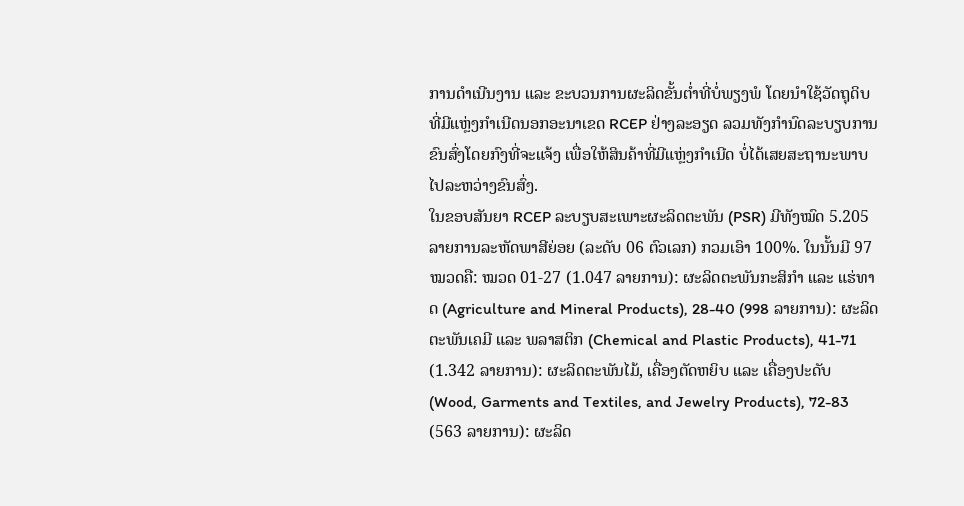ການດໍາເນີນງານ ແລະ ຂະບວນການຜະລິດຂັ້ນຕໍ່າທີ່ບໍ່ພຽງພໍ ໂດຍນໍາໃຊ້ວັດຖຸດິບທີ່ມີແຫຼ່ງກໍາເນີດນອກອະນາເຂດ RCEP ຢ່າງລະອຽດ ລວມທັງກໍານົດລະບຽບການຂົນສົ່ງໂດຍກົງທີ່ຈະແຈ້ງ ເພື່ອໃຫ້ສິນຄ້າທີ່ມີແຫຼ່ງກໍາເນີດ ບໍ່ໄດ້ເສຍສະຖານະພາບໄປລະຫວ່າງຂົນສົ່ງ.
ໃນຂອບສັນຍາ RCEP ລະບຽບສະເພາະຜະລິດຕະພັນ (PSR) ມີທັງໝົດ 5.205 ລາຍການລະຫັດພາສີຍ່ອຍ (ລະດັບ 06 ຕົວເລກ) ກວມເອົາ 100%. ໃນນັ້ນມີ 97 ໝວດຄື: ໝວດ 01-27 (1.047 ລາຍການ): ຜະລິດຕະພັນກະສິກໍາ ແລະ ແຮ່ທາດ (Agriculture and Mineral Products), 28-40 (998 ລາຍການ): ຜະລິດຕະພັນເຄມີ ແລະ ພລາສຕິກ (Chemical and Plastic Products), 41-71 (1.342 ລາຍການ): ຜະລິດຕະພັນໄມ້, ເຄື່ອງຕັດຫຍິບ ແລະ ເຄື່ອງປະດັບ (Wood, Garments and Textiles, and Jewelry Products), 72-83 (563 ລາຍການ): ຜະລິດ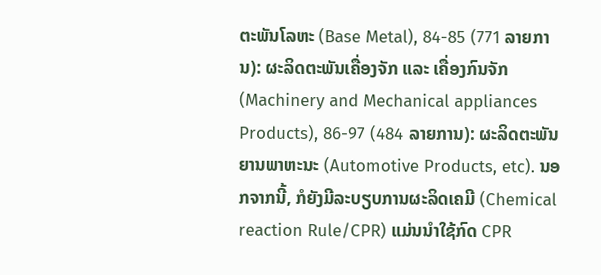ຕະພັນໂລຫະ (Base Metal), 84-85 (771 ລາຍການ): ຜະລິດຕະພັນເຄື່ອງຈັກ ແລະ ເຄື່ອງກົນຈັກ (Machinery and Mechanical appliances Products), 86-97 (484 ລາຍການ): ຜະລິດຕະພັນຍານພາຫະນະ (Automotive Products, etc). ນອກຈາກນີ້, ກໍຍັງມີລະບຽບການຜະລິດເຄມີ (Chemical reaction Rule/CPR) ແມ່ນນໍາໃຊ້ກົດ CPR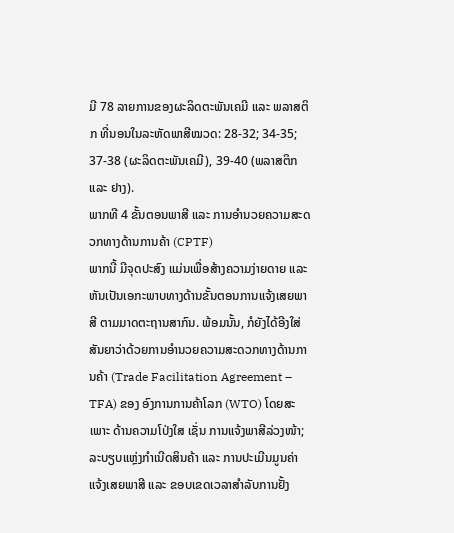ມີ 78 ລາຍການຂອງຜະລິດຕະພັນເຄມີ ແລະ ພລາສຕິກ ທີ່ນອນໃນລະຫັດພາສີໝວດ: 28-32; 34-35; 37-38 (ຜະລິດຕະພັນເຄມີ), 39-40 (ພລາສຕິກ ແລະ ຢາງ).
ພາກທີ 4 ຂັ້ນຕອນພາສີ ແລະ ການອຳນວຍຄວາມສະດວກທາງດ້ານການຄ້າ (CPTF)
ພາກນີ້ ມີຈຸດປະສົງ ແມ່ນເພື່ອສ້າງຄວາມງ່າຍດາຍ ແລະ ຫັນເປັນເອກະພາບທາງດ້ານຂັ້ນຕອນການແຈ້ງເສຍພາສີ ຕາມມາດຕະຖານສາກົນ. ພ້ອມນັ້ນ, ກໍຍັງໄດ້ອີງໃສ່ສັນຍາວ່າດ້ວຍການອຳນວຍຄວາມສະດວກທາງດ້ານການຄ້າ (Trade Facilitation Agreement – TFA) ຂອງ ອົງການການຄ້າໂລກ (WTO) ໂດຍສະເພາະ ດ້ານຄວາມໂປ່ງໃສ ເຊັ່ນ ການແຈ້ງພາສີລ່ວງໜ້າ; ລະບຽບແຫຼ່ງກໍາເນີດສິນຄ້າ ແລະ ການປະເມີນມູນຄ່າແຈ້ງເສຍພາສີ ແລະ ຂອບເຂດເວລາສໍາລັບການຢັ້ງ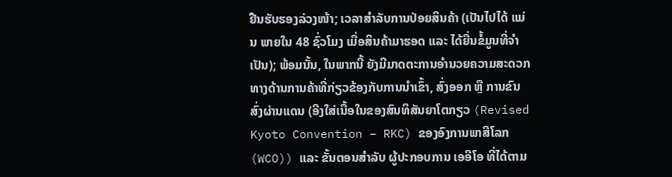ຢືນຮັບຮອງລ່ວງໜ້າ; ເວລາສໍາລັບການປ່ອຍສິນຄ້າ (ເປັນໄປໄດ້ ແມ່ນ ພາຍໃນ 48 ຊົ່ວໂມງ ເມື່ອສິນຄ້າມາຮອດ ແລະ ໄດ້ຍື່ນຂໍ້ມູນທີ່ຈໍາເປັນ); ພ້ອມນັ້ນ, ໃນພາກນີ້ ຍັງມີມາດຕະການອໍານວຍຄວາມສະດວກທາງດ້ານການຄ້າທີ່ກ່ຽວຂ້ອງກັບການນໍາເຂົ້າ, ສົ່ງອອກ ຫຼື ການຂົນສົ່ງຜ່ານແດນ (ອີງໃສ່ເນື້ອໃນຂອງສົນທິສັນຍາໂຕກຽວ (Revised Kyoto Convention – RKC) ຂອງອົງການພາສີໂລກ (WCO)) ແລະ ຂັ້ນຕອນສໍາລັບ ຜູ້ປະກອບການ ເອອີໂອ ທີ່ໄດ້ຕາມ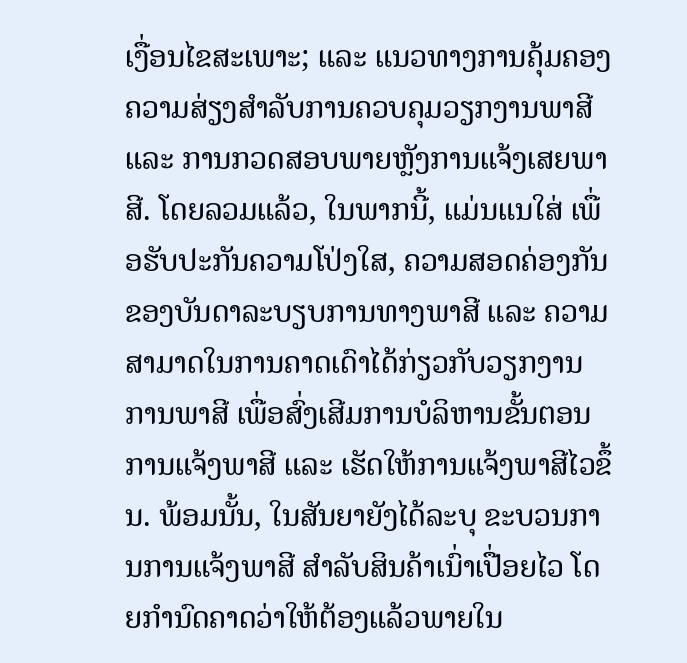ເງື່ອນໄຂສະເພາະ; ແລະ ແນວທາງການຄຸ້ມຄອງຄວາມສ່ຽງສໍາລັບການຄວບຄຸມວຽກງານພາສີ ແລະ ການກວດສອບພາຍຫຼັງການແຈ້ງເສຍພາສີ. ໂດຍລວມແລ້ວ, ໃນພາກນີ້, ແມ່ນແນໃສ່ ເພື່ອຮັບປະກັນຄວາມໂປ່ງໃສ, ຄວາມສອດຄ່ອງກັນຂອງບັນດາລະບຽບການທາງພາສີ ແລະ ຄວາມສາມາດໃນການຄາດເດົາໄດ້ກ່ຽວກັບວຽກງານການພາສີ ເພື່ອສົ່ງເສີມການບໍລິຫານຂັ້ນຕອນການແຈ້ງພາສີ ແລະ ເຮັດໃຫ້ການແຈ້ງພາສີໄວຂຶ້ນ. ພ້ອມນັ້ນ, ໃນສັນຍາຍັງໄດ້ລະບຸ ຂະບວນການການແຈ້ງພາສີ ສໍາລັບສິນຄ້າເນົ່າເປື່ອຍໄວ ໂດຍກໍານົດຄາດວ່າໃຫ້ຕ້ອງແລ້ວພາຍໃນ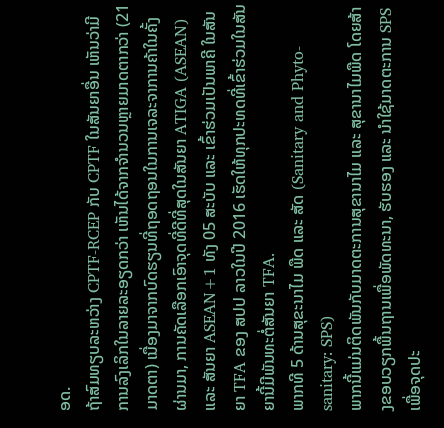ອດ.
ຖ້າສົມທຽບລະຫວ່າງ CPTF-RCEP ກັບ CPTF ໃນສັນຍາອື່ນ ເຫັນວ່າມີການລົງເລິກໃນລາຍລະອຽດກວ່າ ເຫັນໄດ້ຈາກຈໍານວນຫຼາຍມາດຕາກວ່າ (21 ມາດຕາ) ເນື່ອງມາຈາກບົດຮຽນທີ່ຖອດຖອນໃນການເຈລະຈາການຄ້າໃນຄັ້ງຜ່ານມາ, ການຄັດເລືອກເອົາຈຸດທີ່ດີທີ່ສຸດໃນສັນຍາ ATIGA (ASEAN) ແລະ ສັນຍາ ASEAN+1 ທັງ 05 ສະບັບ ແລະ ເຂົ້າຮ່ວມເປັນພາຄີ ໃນສັນຍາ TFA ຂອງ ສປປ ລາວໃນປີ 2016 ເຮັດໃຫ້ທຸກປະທດທີ່ເຂົ້າຮ່ວມໃນສັນຍານີ້ມີພັນທະຕໍ່ສັນຍາ TFA.
ພາກທີ 5 ດ້ານສຸຂະນາໄມ ພືດ ແລະ ສັດ (Sanitary and Phyto-sanitary: SPS)
ພາກນີ້ແມ່ນຕິດພັນກັບມາດຕະການສຸຂານາໄມ ແລະ ສຸຂານາໄມພືດ ໂດຍສ້າງຂອບວຽກພື້ນຖານເພື່ອພັດທະນາ, ຮັບຮອງ ແລະ ນໍາໃຊ້ມາດຕະການ SPS ເພື່ອຈຸດປະ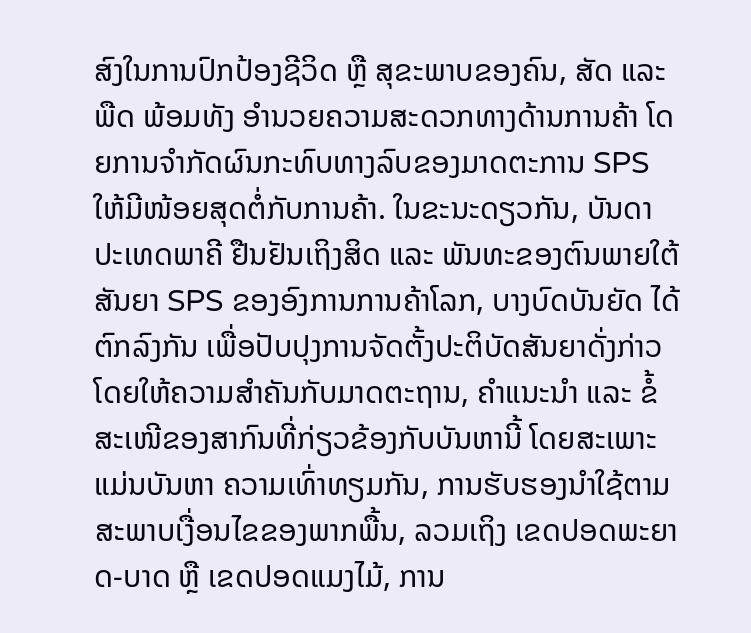ສົງໃນການປົກປ້ອງຊີວິດ ຫຼື ສຸຂະພາບຂອງຄົນ, ສັດ ແລະ ພືດ ພ້ອມທັງ ອໍານວຍຄວາມສະດວກທາງດ້ານການຄ້າ ໂດຍການຈໍາກັດຜົນກະທົບທາງລົບຂອງມາດຕະການ SPS ໃຫ້ມີໜ້ອຍສຸດຕໍ່ກັບການຄ້າ. ໃນຂະນະດຽວກັນ, ບັນດາປະເທດພາຄີ ຢືນຢັນເຖິງສິດ ແລະ ພັນທະຂອງຕົນພາຍໃຕ້ສັນຍາ SPS ຂອງອົງການການຄ້າໂລກ, ບາງບົດບັນຍັດ ໄດ້ຕົກລົງກັນ ເພື່ອປັບປຸງການຈັດຕັ້ງປະຕິບັດສັນຍາດັ່ງກ່າວ ໂດຍໃຫ້ຄວາມສໍາຄັນກັບມາດຕະຖານ, ຄໍາແນະນໍາ ແລະ ຂໍ້ສະເໜີຂອງສາກົນທີ່ກ່ຽວຂ້ອງກັບບັນຫານີ້ ໂດຍສະເພາະ ແມ່ນບັນຫາ ຄວາມເທົ່າທຽມກັນ, ການຮັບຮອງນໍາໃຊ້ຕາມສະພາບເງື່ອນໄຂຂອງພາກພື້ນ, ລວມເຖິງ ເຂດປອດພະຍາດ-ບາດ ຫຼື ເຂດປອດແມງໄມ້, ການ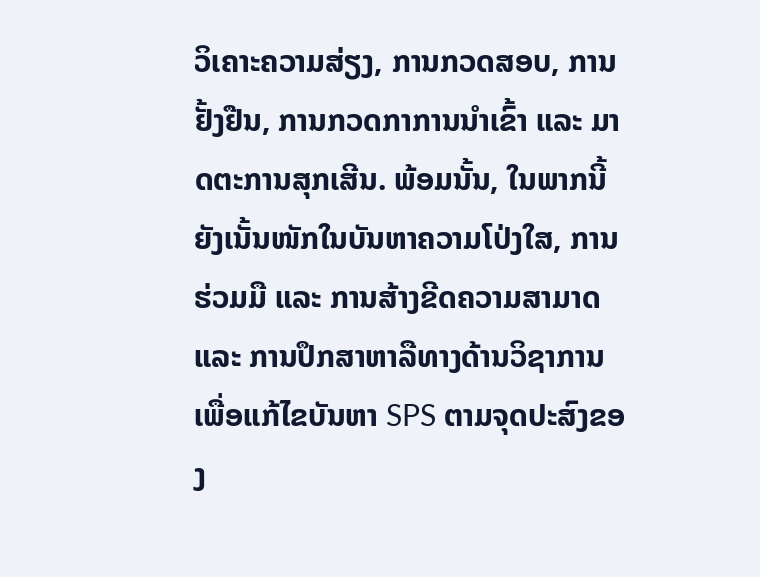ວິເຄາະຄວາມສ່ຽງ, ການກວດສອບ, ການຢັ້ງຢືນ, ການກວດກາການນໍາເຂົ້າ ແລະ ມາດຕະການສຸກເສີນ. ພ້ອມນັ້ນ, ໃນພາກນີ້ ຍັງເນັ້ນໜັກໃນບັນຫາຄວາມໂປ່ງໃສ, ການຮ່ວມມື ແລະ ການສ້າງຂີດຄວາມສາມາດ ແລະ ການປຶກສາຫາລືທາງດ້ານວິຊາການ ເພື່ອແກ້ໄຂບັນຫາ SPS ຕາມຈຸດປະສົງຂອງ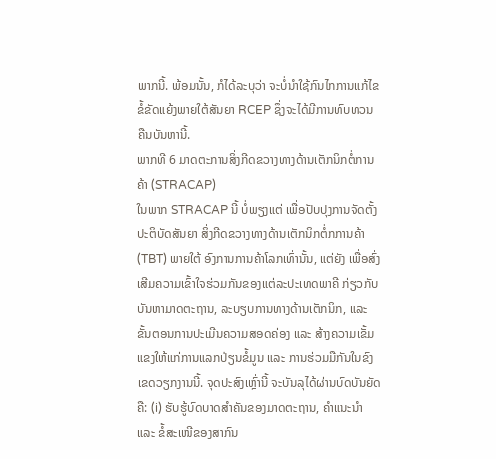ພາກນີ້. ພ້ອມນັ້ນ, ກໍໄດ້ລະບຸວ່າ ຈະບໍ່ນໍາໃຊ້ກົນໄກການແກ້ໄຂຂໍ້ຂັດແຍ້ງພາຍໃຕ້ສັນຍາ RCEP ຊຶ່ງຈະໄດ້ມີການທົບທວນຄືນບັນຫານີ້.
ພາກທີ 6 ມາດຕະການສິ່ງກີດຂວາງທາງດ້ານເຕັກນິກຕໍ່ການຄ້າ (STRACAP)
ໃນພາກ STRACAP ນີ້ ບໍ່ພຽງແຕ່ ເພື່ອປັບປຸງການຈັດຕັ້ງປະຕິບັດສັນຍາ ສິ່ງກີດຂວາງທາງດ້ານເຕັກນິກຕໍ່ກການຄ້າ (TBT) ພາຍໃຕ້ ອົງການການຄ້າໂລກເທົ່ານັ້ນ, ແຕ່ຍັງ ເພື່ອສົ່ງເສີມຄວາມເຂົ້າໃຈຮ່ວມກັນຂອງແຕ່ລະປະເທດພາຄີ ກ່ຽວກັບບັນຫາມາດຕະຖານ, ລະບຽບການທາງດ້ານເຕັກນິກ, ແລະ ຂັ້ນຕອນການປະເມີນຄວາມສອດຄ່ອງ ແລະ ສ້າງຄວາມເຂັ້ມແຂງໃຫ້ແກ່ການແລກປ່ຽນຂໍ້ມູນ ແລະ ການຮ່ວມມືກັນໃນຂົງເຂດວຽກງານນີ້. ຈຸດປະສົງເຫຼົ່ານີ້ ຈະບັນລຸໄດ້ຜ່ານບົດບັນຍັດຄື: (i) ຮັບຮູ້ບົດບາດສໍາຄັນຂອງມາດຕະຖານ, ຄໍາແນະນໍາ ແລະ ຂໍ້ສະເໜີຂອງສາກົນ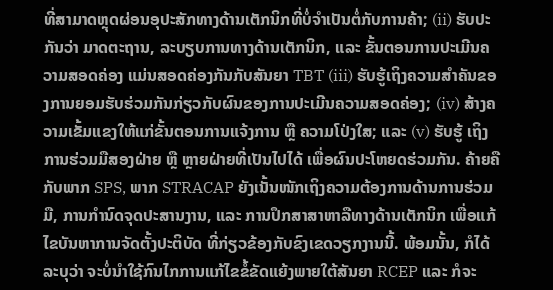ທີ່ສາມາດຫຼຸດຜ່ອນອຸປະສັກທາງດ້ານເຕັກນິກທີ່ບໍ່ຈໍາເປັນຕໍ່ກັບການຄ້າ; (ii) ຮັບປະກັນວ່າ ມາດຕະຖານ, ລະບຽບການທາງດ້ານເຕັກນິກ, ແລະ ຂັ້ນຕອນການປະເມີນຄວາມສອດຄ່ອງ ແມ່ນສອດຄ່ອງກັນກັບສັນຍາ TBT (iii) ຮັບຮູ້ເຖິງຄວາມສໍາຄັນຂອງການຍອມຮັບຮ່ວມກັນກ່ຽວກັບຜົນຂອງການປະເມີນຄວາມສອດຄ່ອງ; (iv) ສ້າງຄວາມເຂັ້ມແຂງໃຫ້ແກ່ຂັ້ນຕອນການແຈ້ງການ ຫຼື ຄວາມໂປ່ງໃສ; ແລະ (v) ຮັບຮູ້ ເຖິງການຮ່ວມມືສອງຝ່າຍ ຫຼື ຫຼາຍຝ່າຍທີ່ເປັນໄປໄດ້ ເພື່ອຜົນປະໂຫຍດຮ່ວມກັນ. ຄ້າຍຄືກັບພາກ SPS, ພາກ STRACAP ຍັງເນັ້ນໜັກເຖິງຄວາມຕ້ອງການດ້ານການຮ່ວມມື, ການກໍານົດຈຸດປະສານງານ, ແລະ ການປຶກສາສາຫາລືທາງດ້ານເຕັກນິກ ເພື່ອແກ້ໄຂບັນຫາການຈັດຕັ້ງປະຕິບັດ ທີ່ກ່ຽວຂ້ອງກັບຂົງເຂດວຽກງານນີ້. ພ້ອມນັ້ນ, ກໍໄດ້ລະບຸວ່າ ຈະບໍ່ນໍາໃຊ້ກົນໄກການແກ້ໄຂຂໍ້ຂັດແຍ້ງພາຍໃຕ້ສັນຍາ RCEP ແລະ ກໍຈະ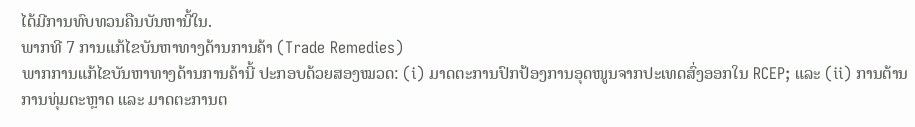ໄດ້ມີການທົບທວນຄືນບັນຫານີ້ໃນ.
ພາກທີ 7 ການແກ້ໄຂບັນຫາທາງດ້ານການຄ້າ (Trade Remedies)
ພາກການແກ້ໄຂບັນຫາທາງດ້ານການຄ້ານີ້ ປະກອບດ້ວຍສອງໝວດ: (i) ມາດຕະການປົກປ້ອງການອຸດໜູນຈາກປະເທດສົ່ງອອກໃນ RCEP; ແລະ (ii) ການຕ້ານການທຸ່ມຕະຫຼາດ ແລະ ມາດຕະການຕ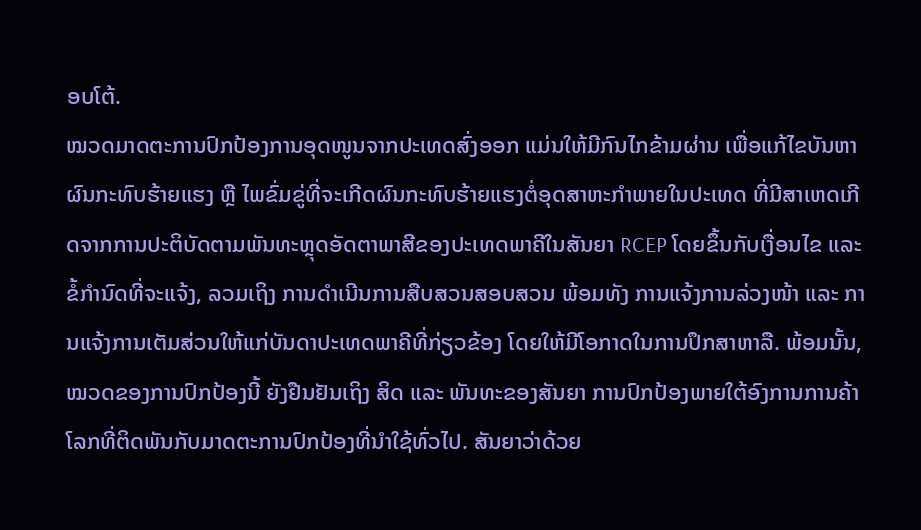ອບໂຕ້.
ໝວດມາດຕະການປົກປ້ອງການອຸດໜູນຈາກປະເທດສົ່ງອອກ ແມ່ນໃຫ້ມີກົນໄກຂ້າມຜ່ານ ເພື່ອແກ້ໄຂບັນຫາຜົນກະທົບຮ້າຍແຮງ ຫຼື ໄພຂົ່ມຂູ່ທີ່ຈະເກີດຜົນກະທົບຮ້າຍແຮງຕໍ່ອຸດສາຫະກໍາພາຍໃນປະເທດ ທີ່ມີສາເຫດເກີດຈາກການປະຕິບັດຕາມພັນທະຫຼຸດອັດຕາພາສີຂອງປະເທດພາຄີໃນສັນຍາ RCEP ໂດຍຂຶ້ນກັບເງື່ອນໄຂ ແລະ ຂໍ້ກໍານົດທີ່ຈະແຈ້ງ, ລວມເຖິງ ການດໍາເນີນການສືບສວນສອບສວນ ພ້ອມທັງ ການແຈ້ງການລ່ວງໜ້າ ແລະ ການແຈ້ງການເຕັມສ່ວນໃຫ້ແກ່ບັນດາປະເທດພາຄີທີ່ກ່ຽວຂ້ອງ ໂດຍໃຫ້ມີໂອກາດໃນການປຶກສາຫາລື. ພ້ອມນັ້ນ, ໝວດຂອງການປົກປ້ອງນີ້ ຍັງຢືນຢັນເຖິງ ສິດ ແລະ ພັນທະຂອງສັນຍາ ການປົກປ້ອງພາຍໃຕ້ອົງການການຄ້າໂລກທີ່ຕິດພັນກັບມາດຕະການປົກປ້ອງທີ່ນໍາໃຊ້ທົ່ວໄປ. ສັນຍາວ່າດ້ວຍ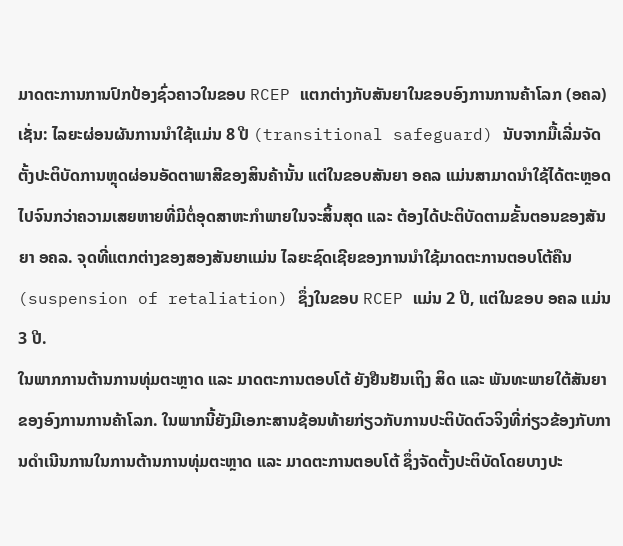ມາດຕະການການປົກປ້ອງຊົ່ວຄາວໃນຂອບ RCEP ແຕກຕ່າງກັບສັນຍາໃນຂອບອົງການການຄ້າໂລກ (ອຄລ) ເຊັ່ນ: ໄລຍະຜ່ອນຜັນການນຳໃຊ້ແມ່ນ 8 ປີ (transitional safeguard) ນັບຈາກມື້ເລີ່ມຈັດຕັ້ງປະຕິບັດການຫຼຸດຜ່ອນອັດຕາພາສີຂອງສິນຄ້ານັ້ນ ແຕ່ໃນຂອບສັນຍາ ອຄລ ແມ່ນສາມາດນຳໃຊ້ໄດ້ຕະຫຼອດໄປຈົນກວ່າຄວາມເສຍຫາຍທີ່ມີຕໍ່ອຸດສາຫະກຳພາຍໃນຈະສິ້ນສຸດ ແລະ ຕ້ອງໄດ້ປະຕິບັດຕາມຂັ້ນຕອນຂອງສັນຍາ ອຄລ. ຈຸດທີ່ແຕກຕ່າງຂອງສອງສັນຍາແມ່ນ ໄລຍະຊົດເຊີຍຂອງການນຳໃຊ້ມາດຕະການຕອບໂຕ້ຄືນ (suspension of retaliation) ຊຶ່ງໃນຂອບ RCEP ແມ່ນ 2 ປີ, ແຕ່ໃນຂອບ ອຄລ ແມ່ນ 3 ປີ.
ໃນພາກການຕ້ານການທຸ່ມຕະຫຼາດ ແລະ ມາດຕະການຕອບໂຕ້ ຍັງຢືນຢັນເຖິງ ສິດ ແລະ ພັນທະພາຍໃຕ້ສັນຍາຂອງອົງການການຄ້າໂລກ. ໃນພາກນີ້ຍັງມີເອກະສານຊ້ອນທ້າຍກ່ຽວກັບການປະຕິບັດຕົວຈິງທີ່ກ່ຽວຂ້ອງກັບການດໍາເນີນການໃນການຕ້ານການທຸ່ມຕະຫຼາດ ແລະ ມາດຕະການຕອບໂຕ້ ຊຶ່ງຈັດຕັ້ງປະຕິບັດໂດຍບາງປະ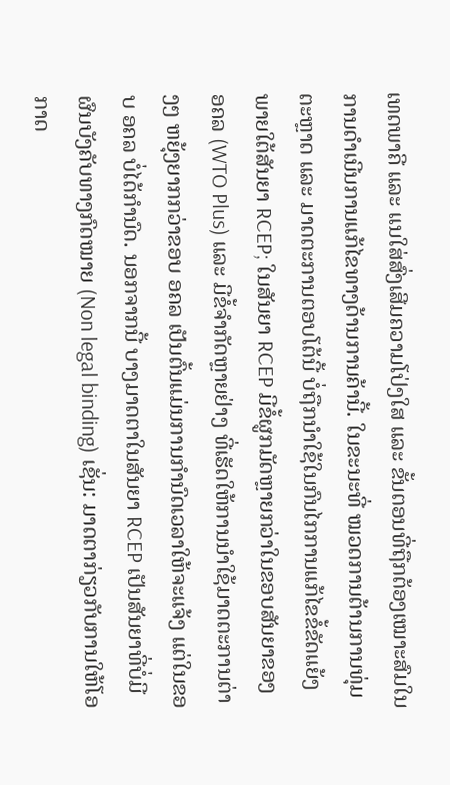ເທດພາຄີ ແລະ ແນໃສ່ສົ່ງເສີມຄວາມໂປ່ງໃສ ແລະ ຂັ້ນຕອນທີ່ຖືກຕ້ອງເໝາະສົມໃນການດໍາເນີນການແກ້ໄຂທາງດ້ານການຄ້ານີ້. ໃນຂະນະທີ່ ໝວດການຕ້ານການທຸ່ມຕະຫຼາດ ແລະ ມາດຕະການຕອບໂຕ້ນີ້ ບໍ່ຖືກນໍາໃຊ້ໃນກົນໄກການແກ້ໄຂຂໍ້ຂັດແຍ້ງພາຍໃຕ້ສັນຍາ RCEP; ໃນສັນຍາ RCEP ມີຂໍ້ຜູກມັດຫຼາຍກວ່າໃນຂອບສັນຍາຂອງ ອຄລ (WTO Plus) ແລະ ມີຂໍ້ຈໍາກັດຫຼາຍຢ່າງ ທີ່ເຮັດໃຫ້ການນໍາໃຊ້ມາດຕະການຕ່າງໆ ຫຍຸ້ງຍາກກວ່າຂອບ ອຄລ ເປັນຕົ້ນແມ່ນການກຳນົດເວລາໃຫ້ຈະແຈ້ງ ແຕ່ໃນຂອບ ອຄລ ບໍ່ໄດ້ກຳນົດ. ນອກຈາກນີ້ ບາງມາດຕາໃນສັນຍາ RCEP ເປັນສັນຍາທີ່ບໍ່ມີຜົນບັງຄັບທາງກົດໝາຍ (Non legal binding) ເຊັ່ນ: ມາດຕາກ່ຽວກັບການໃຫ້ໂອກາດ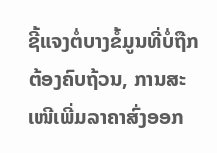ຊີ້ແຈງຕໍ່ບາງຂໍ້ມູນທີ່ບໍ່ຖືກຕ້ອງຄົບຖ້ວນ, ການສະເໜີເພີ່ມລາຄາສົ່ງອອກ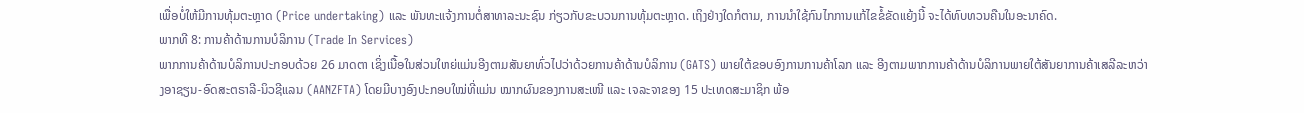ເພື່ອບໍ່ໃຫ້ມີການທຸ້ມຕະຫຼາດ (Price undertaking) ແລະ ພັນທະແຈ້ງການຕໍ່ສາທາລະນະຊົນ ກ່ຽວກັບຂະບວນການທຸ້ມຕະຫຼາດ. ເຖິງຢ່າງໃດກໍຕາມ, ການນໍາໃຊ້ກົນໄກການແກ້ໄຂຂໍ້ຂັດແຍ້ງນີ້ ຈະໄດ້ທົບທວນຄືນໃນອະນາຄົດ.
ພາກທີ 8: ການຄ້າດ້ານການບໍລິການ (Trade In Services)
ພາກການຄ້າດ້ານບໍລິການປະກອບດ້ວຍ 26 ມາດຕາ ເຊິ່ງເນື້ອໃນສ່ວນໃຫຍ່ແມ່ນອີງຕາມສັນຍາທົ່ວໄປວ່າດ້ວຍການຄ້າດ້ານບໍລິການ (GATS) ພາຍໃຕ້ຂອບອົງການການຄ້າໂລກ ແລະ ອີງຕາມພາກການຄ້າດ້ານບໍລິການພາຍໃຕ້ສັນຍາການຄ້າເສລີລະຫວ່າງອາຊຽນ-ອົດສະຕຣາລີ-ນິວຊີແລນ (AANZFTA) ໂດຍມີບາງອົງປະກອບໃໝ່ທີ່ແມ່ນ ໝາກຜົນຂອງການສະເໜີ ແລະ ເຈລະຈາຂອງ 15 ປະເທດສະມາຊິກ ພ້ອ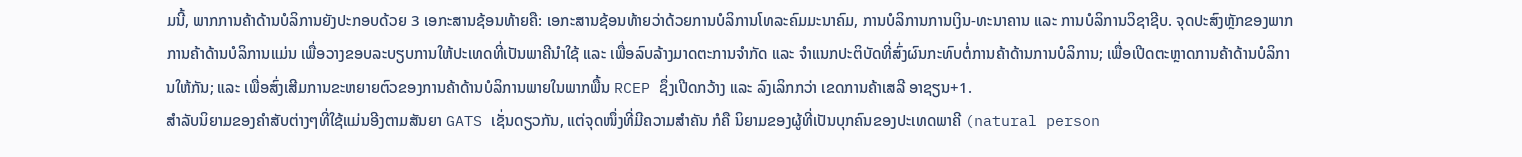ມນີ້, ພາກການຄ້າດ້ານບໍລິການຍັງປະກອບດ້ວຍ 3 ເອກະສານຊ້ອນທ້າຍຄື: ເອກະສານຊ້ອນທ້າຍວ່າດ້ວຍການບໍລິການໂທລະຄົມມະນາຄົມ, ການບໍລິການການເງິນ-ທະນາຄານ ແລະ ການບໍລິການວິຊາຊີບ. ຈຸດປະສົງຫຼັກຂອງພາກການຄ້າດ້ານບໍລິການແມ່ນ ເພື່ອວາງຂອບລະບຽບການໃຫ້ປະເທດທີ່ເປັນພາຄີນໍາໃຊ້ ແລະ ເພື່ອລົບລ້າງມາດຕະການຈໍາກັດ ແລະ ຈໍາແນກປະຕິບັດທີ່ສົ່ງຜົນກະທົບຕໍ່ການຄ້າດ້ານການບໍລິການ; ເພື່ອເປີດຕະຫຼາດການຄ້າດ້ານບໍລິການໃຫ້ກັນ; ແລະ ເພື່ອສົ່ງເສີມການຂະຫຍາຍຕົວຂອງການຄ້າດ້ານບໍລິການພາຍໃນພາກພື້ນ RCEP ຊຶ່ງເປີດກວ້າງ ແລະ ລົງເລິກກວ່າ ເຂດການຄ້າເສລີ ອາຊຽນ+1.
ສໍາລັບນິຍາມຂອງຄໍາສັບຕ່າງໆທີ່ໃຊ້ແມ່ນອີງຕາມສັນຍາ GATS ເຊັ່ນດຽວກັນ, ແຕ່ຈຸດໜຶ່ງທີ່ມີຄວາມສໍາຄັນ ກໍຄື ນິຍາມຂອງຜູ້ທີ່ເປັນບຸກຄົນຂອງປະເທດພາຄີ (natural person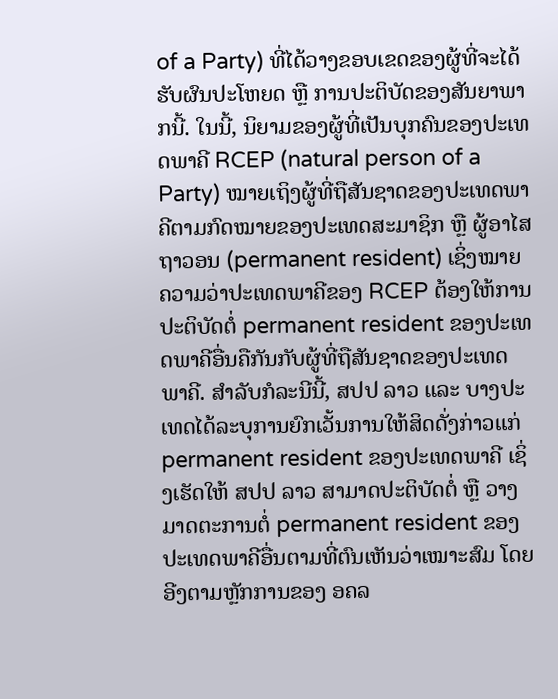of a Party) ທີ່ໄດ້ວາງຂອບເຂດຂອງຜູ້ທີ່ຈະໄດ້ຮັບຜົນປະໂຫຍດ ຫຼື ການປະຕິບັດຂອງສັນຍາພາກນີ້. ໃນນີ້, ນິຍາມຂອງຜູ້ທີ່ເປັນບຸກຄົນຂອງປະເທດພາຄີ RCEP (natural person of a Party) ໝາຍເຖິງຜູ້ທີ່ຖືສັນຊາດຂອງປະເທດພາຄີຕາມກົດໝາຍຂອງປະເທດສະມາຊິກ ຫຼື ຜູ້ອາໄສຖາວອນ (permanent resident) ເຊິ່ງໝາຍຄວາມວ່າປະເທດພາຄີຂອງ RCEP ຕ້ອງໃຫ້ການປະຕິບັດຕໍ່ permanent resident ຂອງປະເທດພາຄີອື່ນຄືກັນກັບຜູ້ທີ່ຖືສັນຊາດຂອງປະເທດພາຄີ. ສໍາລັບກໍລະນີນີ້, ສປປ ລາວ ແລະ ບາງປະເທດໄດ້ລະບຸການຍົກເວັ້ນການໃຫ້ສິດດັ່ງກ່າວແກ່ permanent resident ຂອງປະເທດພາຄີ ເຊິ່ງເຮັດໃຫ້ ສປປ ລາວ ສາມາດປະຕິບັດຕໍ່ ຫຼື ວາງມາດຕະການຕໍ່ permanent resident ຂອງປະເທດພາຄີອື່ນຕາມທີ່ຕົນເຫັນວ່າເໝາະສົມ ໂດຍອີງຕາມຫຼັກການຂອງ ອຄລ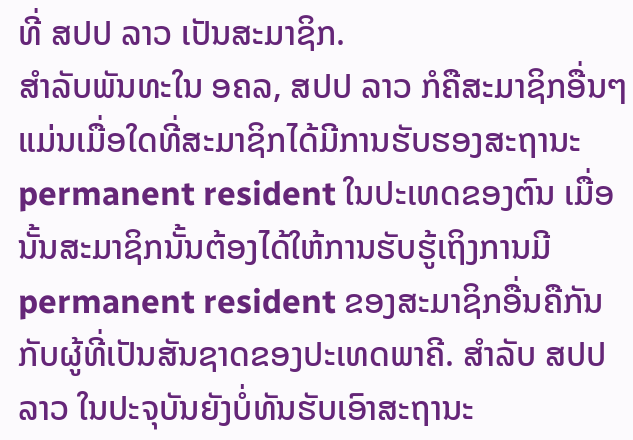ທີ່ ສປປ ລາວ ເປັນສະມາຊິກ.
ສໍາລັບພັນທະໃນ ອຄລ, ສປປ ລາວ ກໍຄືສະມາຊິກອື່ນໆ ແມ່ນເມື່ອໃດທີ່ສະມາຊິກໄດ້ມີການຮັບຮອງສະຖານະ permanent resident ໃນປະເທດຂອງຕົນ ເມື່ອນັ້ນສະມາຊິກນັ້ນຕ້ອງໄດ້ໃຫ້ການຮັບຮູ້ເຖິງການມີ permanent resident ຂອງສະມາຊິກອື່ນຄືກັນກັບຜູ້ທີ່ເປັນສັນຊາດຂອງປະເທດພາຄີ. ສໍາລັບ ສປປ ລາວ ໃນປະຈຸບັນຍັງບໍ່ທັນຮັບເອົາສະຖານະ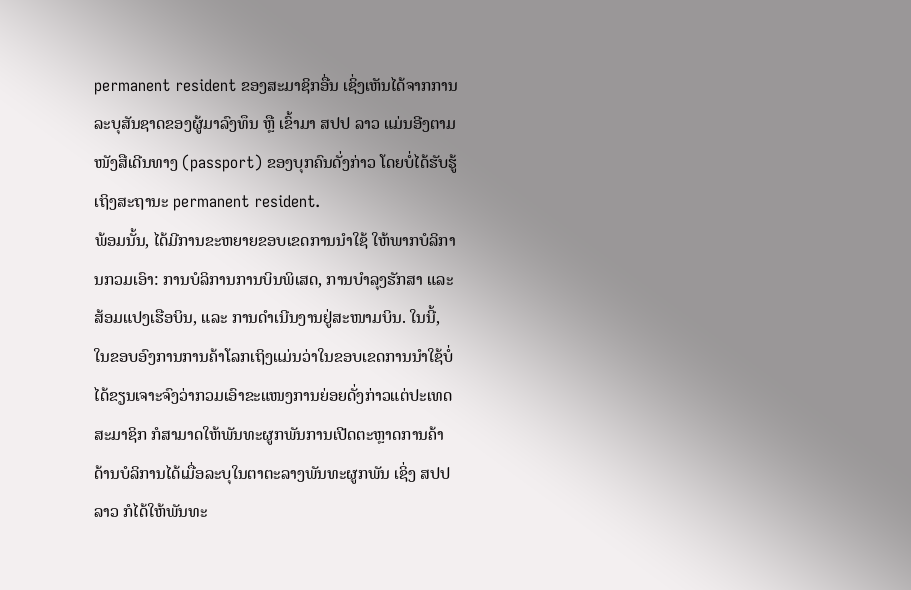permanent resident ຂອງສະມາຊິກອື່ນ ເຊິ່ງເຫັນໄດ້ຈາກການລະບຸສັນຊາດຂອງຜູ້ມາລົງທຶນ ຫຼື ເຂົ້າມາ ສປປ ລາວ ແມ່ນອີງຕາມໜັງສືເດີນທາງ (passport) ຂອງບຸກຄົນດັ່ງກ່າວ ໂດຍບໍ່ໄດ້ຮັບຮູ້ເຖິງສະຖານະ permanent resident.
ພ້ອມນັ້ນ, ໄດ້ມີການຂະຫຍາຍຂອບເຂດການນໍາໃຊ້ ໃຫ້ພາກບໍລິການກວມເອົາ: ການບໍລິການການບິນພິເສດ, ການບໍາລຸງຮັກສາ ແລະ ສ້ອມແປງເຮືອບິນ, ແລະ ການດໍາເນີນງານຢູ່ສະໜາມບິນ. ໃນນີ້, ໃນຂອບອົງການການຄ້າໂລກເຖິງແມ່ນວ່າໃນຂອບເຂດການນໍາໃຊ້ບໍ່ໄດ້ຂຽນເຈາະຈົງວ່າກວມເອົາຂະແໜງການຍ່ອຍດັ່ງກ່າວແຕ່ປະເທດສະມາຊິກ ກໍສາມາດໃຫ້ພັນທະຜູກພັນການເປີດຕະຫຼາດການຄ້າດ້ານບໍລິການໄດ້ເມື່ອລະບຸໃນຕາຕະລາງພັນທະຜູກພັນ ເຊິ່ງ ສປປ ລາວ ກໍໄດ້ໃຫ້ພັນທະ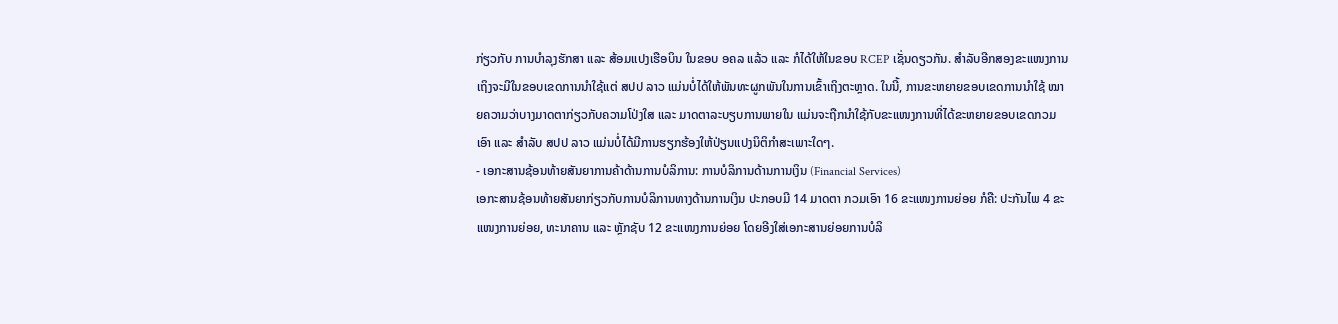ກ່ຽວກັບ ການບໍາລຸງຮັກສາ ແລະ ສ້ອມແປງເຮືອບິນ ໃນຂອບ ອຄລ ແລ້ວ ແລະ ກໍໄດ້ໃຫ້ໃນຂອບ RCEP ເຊັ່ນດຽວກັນ. ສໍາລັບອີກສອງຂະແໜງການເຖິງຈະມີໃນຂອບເຂດການນໍາໃຊ້ແຕ່ ສປປ ລາວ ແມ່ນບໍ່ໄດ້ໃຫ້ພັນທະຜູກພັນໃນການເຂົ້າເຖິງຕະຫຼາດ. ໃນນີ້, ການຂະຫຍາຍຂອບເຂດການນໍາໃຊ້ ໝາຍຄວາມວ່າບາງມາດຕາກ່ຽວກັບຄວາມໂປ່ງໃສ ແລະ ມາດຕາລະບຽບການພາຍໃນ ແມ່ນຈະຖືກນໍາໃຊ້ກັບຂະແໜງການທີ່ໄດ້ຂະຫຍາຍຂອບເຂດກວມເອົາ ແລະ ສໍາລັບ ສປປ ລາວ ແມ່ນບໍ່ໄດ້ມີການຮຽກຮ້ອງໃຫ້ປ່ຽນແປງນິຕິກໍາສະເພາະໃດໆ.
- ເອກະສານຊ້ອນທ້າຍສັນຍາການຄ້າດ້ານການບໍລິການ: ການບໍລິການດ້ານການເງິນ (Financial Services)
ເອກະສານຊ້ອນທ້າຍສັນຍາກ່ຽວກັບການບໍລິການທາງດ້ານການເງິນ ປະກອບມີ 14 ມາດຕາ ກວມເອົາ 16 ຂະແໜງການຍ່ອຍ ກໍຄື: ປະກັນໄພ 4 ຂະແໜງການຍ່ອຍ, ທະນາຄານ ແລະ ຫຼັກຊັບ 12 ຂະແໜງການຍ່ອຍ ໂດຍອີງໃສ່ເອກະສານຍ່ອຍການບໍລິ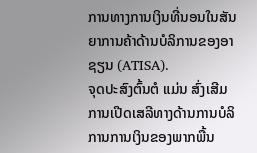ການທາງການເງິນທີ່ນອນໃນສັນຍາການຄ້າດ້ານບໍລິການຂອງອາຊຽນ (ATISA).
ຈຸດປະສົງຕົ້ນຕໍ ແມ່ນ ສົ່ງເສີມການເປີດເສລີທາງດ້ານການບໍລິການການເງິນຂອງພາກພື້ນ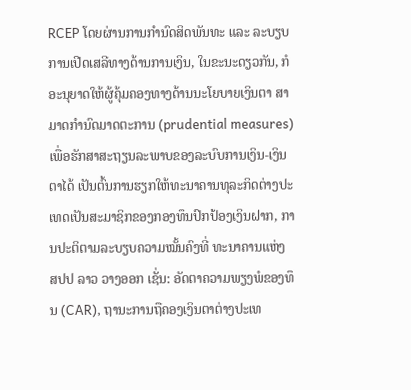RCEP ໂດຍຜ່ານການກໍານົດສິດພັນທະ ແລະ ລະບຽບການເປີດເສລີທາງດ້ານການເງິນ, ໃນຂະນະດຽວກັນ, ກໍອະນຸຍາດໃຫ້ຜູ້ຄຸ້ມຄອງທາງດ້ານນະໂຍບາຍເງິນຕາ ສາມາດກໍານົດມາດຕະການ (prudential measures) ເພື່ອຮັກສາສະຖຽນລະພາບຂອງລະບົບການເງິນ-ເງິນຕາໄດ້ ເປັນຕົ້ນການຮຽກໃຫ້ທະນາຄານທຸລະກິດຕ່າງປະເທດເປັນສະມາຊິກຂອງກອງທຶນປົກປ້ອງເງິນຝາກ, ການປະຕິຕາມລະບຽບຄວາມໝັ້ນຄົງທີ່ ທະນາຄານແຫ່ງ ສປປ ລາວ ວາງອອກ ເຊັ່ນ: ອັດຕາຄວາມພຽງພໍຂອງທຶນ (CAR), ຖານະການຖືຄອງເງິນຕາຕ່າງປະເທ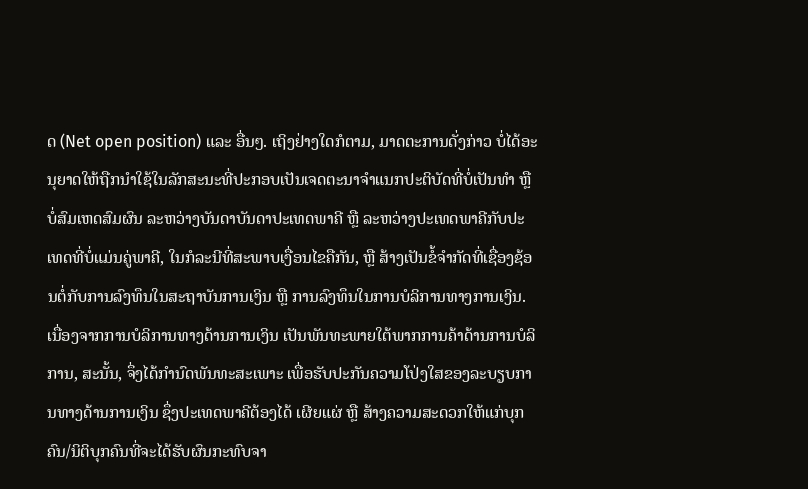ດ (Net open position) ແລະ ອື່ນໆ. ເຖິງຢ່າງໃດກໍຕາມ, ມາດຕະການດັ່ງກ່າວ ບໍ່ໄດ້ອະນຸຍາດໃຫ້ຖືກນຳໃຊ້ໃນລັກສະນະທີ່ປະກອບເປັນເຈດຕະນາຈຳແນກປະຕິບັດທີ່ບໍ່ເປັນທຳ ຫຼື ບໍ່ສົມເຫດສົມຜົນ ລະຫວ່າງບັນດາບັນດາປະເທດພາຄີ ຫຼື ລະຫວ່າງປະເທດພາຄີກັບປະເທດທີ່ບໍ່ແມ່ນຄູ່ພາຄີ, ໃນກໍລະນີທີ່ສະພາບເງື່ອນໄຂຄືກັນ, ຫຼື ສ້າງເປັນຂໍ້ຈໍາກັດທີ່ເຊື່ອງຊ້ອນຕໍ່ກັບການລົງທຶນໃນສະຖາບັນການເງິນ ຫຼື ການລົງທຶນໃນການບໍລິການທາງການເງິນ.
ເນື່ອງຈາກການບໍລິການທາງດ້ານການເງິນ ເປັນພັນທະພາຍໃຕ້ພາກການຄ້າດ້ານການບໍລິການ, ສະນັ້ນ, ຈຶ່ງໄດ້ກໍານົດພັນທະສະເພາະ ເພື່ອຮັບປະກັນຄວາມໂປ່ງໃສຂອງລະບຽບການທາງດ້ານການເງິນ ຊຶ່ງປະເທດພາຄີຕ້ອງໄດ້ ເຜີຍແຜ່ ຫຼື ສ້າງຄວາມສະດວກໃຫ້ແກ່ບຸກຄົນ/ນິຕິບຸກຄົນທີ່ຈະໄດ້ຮັບຜົນກະທົບຈາ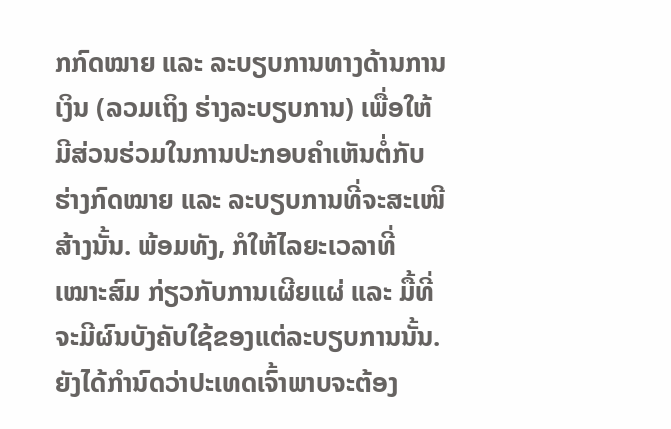ກກົດໝາຍ ແລະ ລະບຽບການທາງດ້ານການເງິນ (ລວມເຖິງ ຮ່າງລະບຽບການ) ເພື່ອໃຫ້ມີສ່ວນຮ່ວມໃນການປະກອບຄຳເຫັນຕໍ່ກັບຮ່າງກົດໝາຍ ແລະ ລະບຽບການທີ່ຈະສະເໜີສ້າງນັ້ນ. ພ້ອມທັງ, ກໍໃຫ້ໄລຍະເວລາທີ່ເໝາະສົມ ກ່ຽວກັບການເຜີຍແຜ່ ແລະ ມື້ທີ່ຈະມີຜົນບັງຄັບໃຊ້ຂອງແຕ່ລະບຽບການນັ້ນ.
ຍັງໄດ້ກໍານົດວ່າປະເທດເຈົ້າພາບຈະຕ້ອງ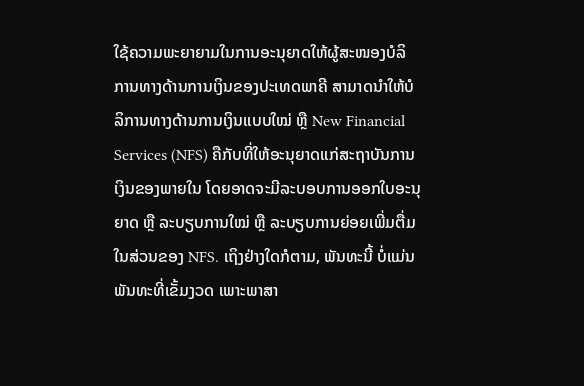ໃຊ້ຄວາມພະຍາຍາມໃນການອະນຸຍາດໃຫ້ຜູ້ສະໜອງບໍລິການທາງດ້ານການເງິນຂອງປະເທດພາຄີ ສາມາດນໍາໃຫ້ບໍລິການທາງດ້ານການເງິນແບບໃໝ່ ຫຼື New Financial Services (NFS) ຄືກັບທີ່ໃຫ້ອະນຸຍາດແກ່ສະຖາບັນການເງິນຂອງພາຍໃນ ໂດຍອາດຈະມີລະບອບການອອກໃບອະນຸຍາດ ຫຼື ລະບຽບການໃໝ່ ຫຼື ລະບຽບການຍ່ອຍເພີ່ມຕື່ມໃນສ່ວນຂອງ NFS. ເຖິງຢ່າງໃດກໍຕາມ, ພັນທະນີ້ ບໍ່ແມ່ນພັນທະທີ່ເຂັ້ມງວດ ເພາະພາສາ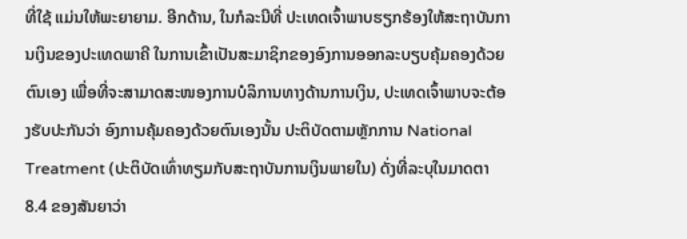ທີ່ໃຊ້ ແມ່ນໃຫ້ພະຍາຍາມ. ອີກດ້ານ, ໃນກໍລະນີທີ່ ປະເທດເຈົ້າພາບຮຽກຮ້ອງໃຫ້ສະຖາບັນການເງິນຂອງປະເທດພາຄີ ໃນການເຂົ້າເປັນສະມາຊິກຂອງອົງການອອກລະບຽບຄຸ້ມຄອງດ້ວຍຕົນເອງ ເພື່ອທີ່ຈະສາມາດສະໜອງການບໍລິການທາງດ້ານການເງິນ, ປະເທດເຈົ້າພາບຈະຕ້ອງຮັບປະກັນວ່າ ອົງການຄຸ້ມຄອງດ້ວຍຕົນເອງນັ້ນ ປະຕິບັດຕາມຫຼັກການ National Treatment (ປະຕິບັດເທົ່າທຽມກັບສະຖາບັນການເງິນພາຍໃນ) ດັ່ງທີ່ລະບຸໃນມາດຕາ 8.4 ຂອງສັນຍາວ່າ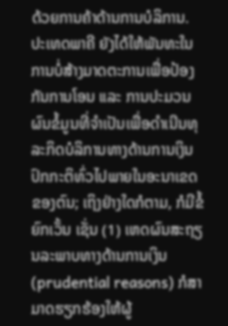ດ້ວຍການຄ້າດ້ານການບໍລິການ.
ປະເທດພາຄີ ຍັງໄດ້ໃຫ້ພັນທະໃນການບໍ່ສ້າງມາດຕະການເພື່ອປ້ອງກັນການໂອນ ແລະ ການປະມວນຜົນຂໍ້ມູນທີ່ຈໍາເປັນເພື່ອດໍາເນີນທຸລະກິດບໍລິການທາງດ້ານການເງິນປົກກະຕິທົ່ວໄປພາຍໃນອະນາເຂດຂອງຕົນ; ເຖິງຢ່າງໃດກໍຕາມ, ກໍມີຂໍ້ຍົກເວັ້ນ ເຊັ່ນ (1) ເຫດຜົນສະຖຽນລະພາບທາງດ້ານການເງິນ (prudential reasons) ກໍສາມາດຮຽກຮ້ອງໃຫ້ຜູ້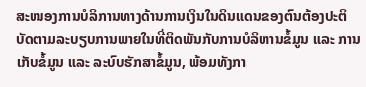ສະໜອງການບໍລິການທາງດ້ານການເງິນໃນດິນແດນຂອງຕົນຕ້ອງປະຕິບັດຕາມລະບຽບການພາຍໃນທີ່ຕິດພັນກັບການບໍລິຫານຂໍ້ມູນ ແລະ ການເກັບຂໍ້ມູນ ແລະ ລະບົບຮັກສາຂໍ້ມູນ, ພ້ອມທັງກາ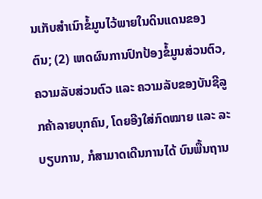ນເກັບສຳເນົາຂໍ້ມູນໄວ້ພາຍໃນດິນແດນຂອງຕົນ; (2) ເຫດຜົນການປົກປ້ອງຂໍ້ມູນສ່ວນຕົວ, ຄວາມລັບສ່ວນຕົວ ແລະ ຄວາມລັບຂອງບັນຊີລູກຄ້າລາຍບຸກຄົນ, ໂດຍອີງໃສ່ກົດໝາຍ ແລະ ລະບຽບການ, ກໍສາມາດເດີນການໄດ້ ບົນພື້ນຖານ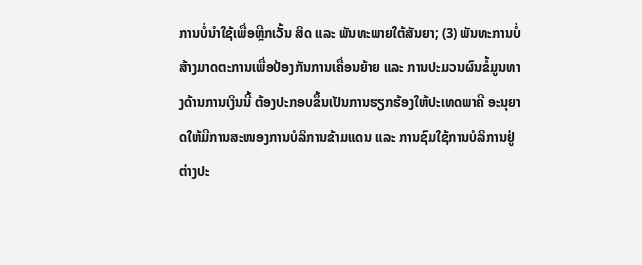ການບໍ່ນໍາໃຊ້ເພື່ອຫຼີກເວັ້ນ ສິດ ແລະ ພັນທະພາຍໃຕ້ສັນຍາ; (3) ພັນທະການບໍ່ສ້າງມາດຕະການເພື່ອປ້ອງກັນການເຄື່ອນຍ້າຍ ແລະ ການປະມວນຜົນຂໍ້ມູນທາງດ້ານການເງິນນີ້ ຕ້ອງປະກອບຂຶ້ນເປັນການຮຽກຮ້ອງໃຫ້ປະເທດພາຄີ ອະນຸຍາດໃຫ້ມີການສະໜອງການບໍລິການຂ້າມແດນ ແລະ ການຊົມໃຊ້ການບໍລິການຢູ່ຕ່າງປະ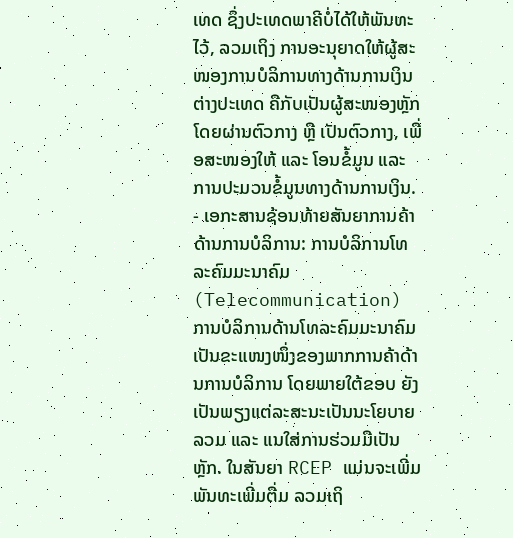ເທດ ຊຶ່ງປະເທດພາຄີບໍ່ໄດ້ໃຫ້ພັນທະໄວ້, ລວມເຖິງ ການອະນຸຍາດໃຫ້ຜູ້ສະໜອງການບໍລິການທາງດ້ານການເງິນຕ່າງປະເທດ ຄືກັບເປັນຜູ້ສະໜອງຫຼັກ ໂດຍຜ່ານຕົວກາງ ຫຼື ເປັນຕົວກາງ, ເພື່ອສະໜອງໃຫ້ ແລະ ໂອນຂໍ້ມູນ ແລະ ການປະມວນຂໍ້ມູນທາງດ້ານການເງິນ.
- ເອກະສານຊ້ອນທ້າຍສັນຍາການຄ້າດ້ານການບໍລິການ: ການບໍລິການໂທລະຄົມມະນາຄົມ (Telecommunication)
ການບໍລິການດ້ານໂທລະຄົມມະນາຄົມ ເປັນຂະແໜງໜຶ່ງຂອງພາກການຄ້າດ້ານການບໍລິການ ໂດຍພາຍໃຕ້ຂອບ ຍັງເປັນພຽງແຕ່ລະສະນະເປັນນະໂຍບາຍລວມ ແລະ ແນໃສ່ການຮ່ວມມືເປັນຫຼັກ. ໃນສັນຍາ RCEP ແມ່ນຈະເພີ່ມພັນທະເພີ່ມຕື່ມ ລວມເຖິ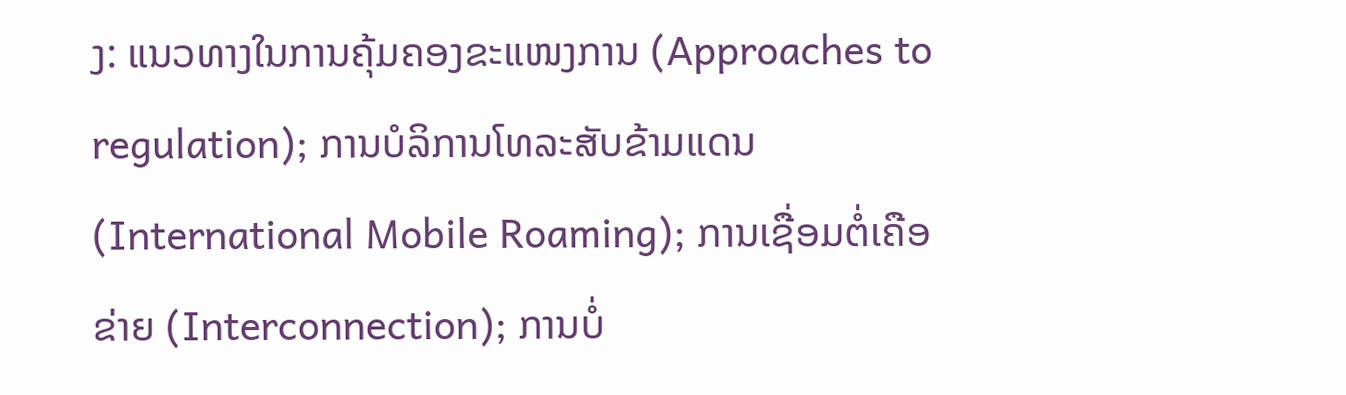ງ: ແນວທາງໃນການຄຸ້ມຄອງຂະແໜງການ (Approaches to regulation); ການບໍລິການໂທລະສັບຂ້າມແດນ (International Mobile Roaming); ການເຊື່ອມຕໍ່ເຄືອຂ່າຍ (Interconnection); ການບໍ່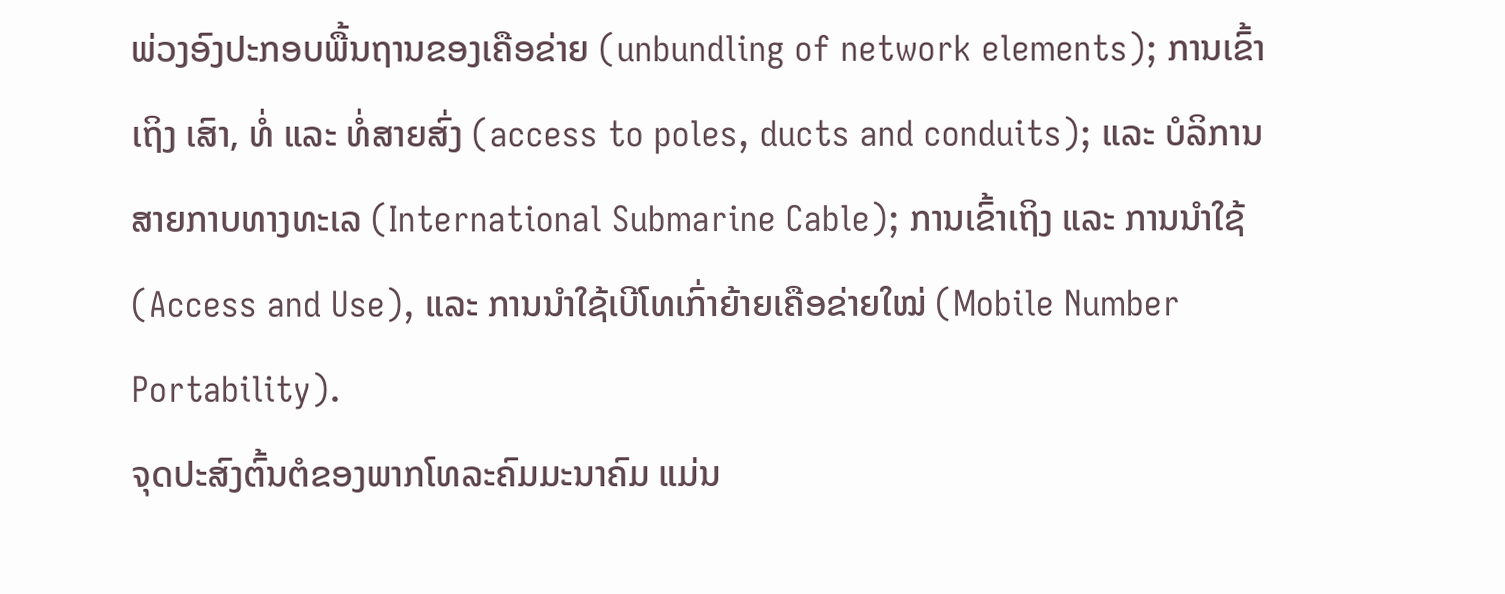ພ່ວງອົງປະກອບພື້ນຖານຂອງເຄືອຂ່າຍ (unbundling of network elements); ການເຂົ້າເຖິງ ເສົາ, ທໍ່ ແລະ ທໍ່ສາຍສົ່ງ (access to poles, ducts and conduits); ແລະ ບໍລິການສາຍກາບທາງທະເລ (International Submarine Cable); ການເຂົ້າເຖິງ ແລະ ການນໍາໃຊ້ (Access and Use), ແລະ ການນໍາໃຊ້ເບີໂທເກົ່າຍ້າຍເຄືອຂ່າຍໃໝ່ (Mobile Number Portability).
ຈຸດປະສົງຕົ້ນຕໍຂອງພາກໂທລະຄົມມະນາຄົມ ແມ່ນ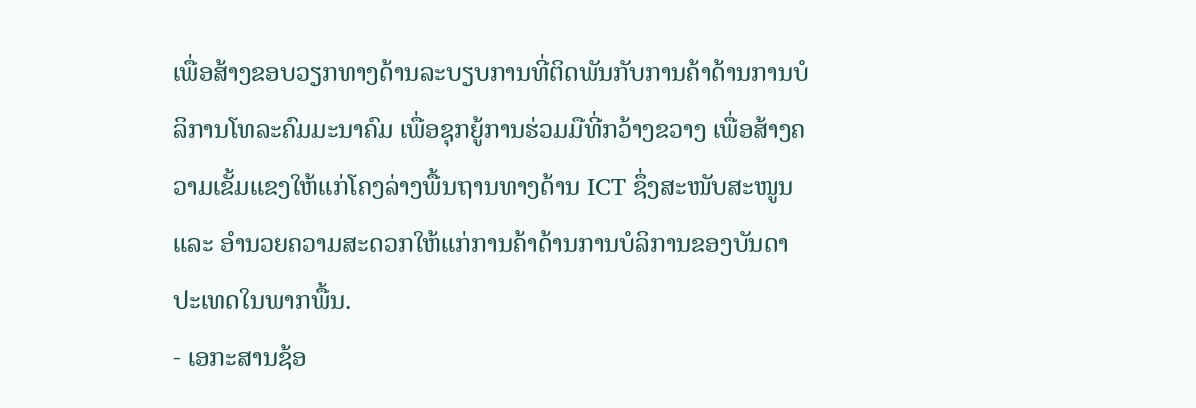ເພື່ອສ້າງຂອບວຽກທາງດ້ານລະບຽບການທີ່ຕິດພັນກັບການຄ້າດ້ານການບໍລິການໂທລະຄົມມະນາຄົມ ເພື່ອຊຸກຍູ້ການຮ່ວມມືທີ່ກວ້າງຂວາງ ເພື່ອສ້າງຄວາມເຂັ້ມແຂງໃຫ້ແກ່ໂຄງລ່າງພື້ນຖານທາງດ້ານ ICT ຊຶ່ງສະໜັບສະໜູນ ແລະ ອໍານວຍຄວາມສະດວກໃຫ້ແກ່ການຄ້າດ້ານການບໍລິການຂອງບັນດາປະເທດໃນພາກພື້ນ.
- ເອກະສານຊ້ອ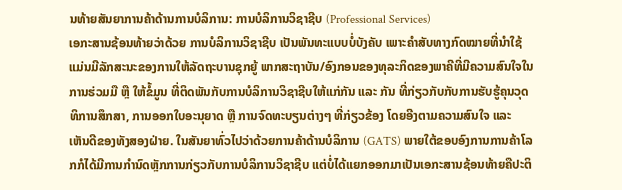ນທ້າຍສັນຍາການຄ້າດ້ານການບໍລິການ: ການບໍລິການວິຊາຊີບ (Professional Services)
ເອກະສານຊ້ອນທ້າຍວ່າດ້ວຍ ການບໍລິການວິຊາຊີບ ເປັນພັນທະແບບບໍ່ບັງຄັບ ເພາະຄໍາສັບທາງກົດໝາຍທີ່ນໍາໃຊ້ແມ່ນມີລັກສະນະຂອງການໃຫ້ລັດຖະບານຊຸກຍູ້ ພາກສະຖາບັນ/ອົງກອນຂອງທຸລະກິດຂອງພາຄີທີ່ມີຄວາມສົນໃຈໃນການຮ່ວມມື ຫຼື ໃຫ້ຂໍ້ມູນ ທີ່ຕິດພັນກັບການບໍລິການວິຊາຊີບໃຫ້ແກ່ກັນ ແລະ ກັນ ທີ່ກ່ຽວກັບກັບການຮັບຮູ້ຄຸນວຸດທິການສຶກສາ, ການອອກໃບອະນຸຍາດ ຫຼື ການຈົດທະບຽນຕ່າງໆ ທີ່ກ່ຽວຂ້ອງ ໂດຍອີງຕາມຄວາມສົນໃຈ ແລະ ເຫັນດີຂອງທັງສອງຝ່າຍ. ໃນສັນຍາທົ່ວໄປວ່າດ້ວຍການຄ້າດ້ານບໍລິການ (GATS) ພາຍໃຕ້ຂອບອົງການການຄ້າໂລກກໍໄດ້ມີການກໍານົດຫຼັກການກ່ຽວກັບການບໍລິການວິຊາຊີບ ແຕ່ບໍ່ໄດ້ແຍກອອກມາເປັນເອກະສານຊ້ອນທ້າຍຄືປະຕິ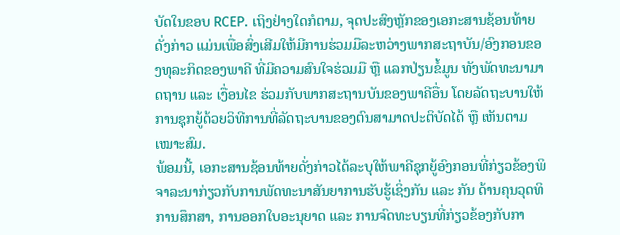ບັດໃນຂອບ RCEP. ເຖິງຢ່າງໃດກໍຕາມ, ຈຸດປະສົງຫຼັກຂອງເອກະສານຊ້ອນທ້າຍດັ່ງກ່າວ ແມ່ນເພື່ອສົ່ງເສີມໃຫ້ມີການຮ່ວມມືລະຫວ່າງພາກສະຖາບັນ/ອົງກອນຂອງທຸລະກິດຂອງພາຄີ ທີ່ມີຄວາມສົນໃຈຮ່ວມມື ຫຼື ແລກປ່ຽນຂໍ້ມູນ ທັງພັດທະນາມາດຖານ ແລະ ເງື່ອນໄຂ ຮ່ວມກັບພາກສະຖານບັນຂອງພາຄີອື່ນ ໂດຍລັດຖະບານໃຫ້ການຊຸກຍູ້ດ້ວຍວິທີການທີ່ລັດຖະບານຂອງຕົນສາມາດປະຕິບັດໄດ້ ຫຼື ເຫັນຕາມເໝາະສົມ.
ພ້ອມນີ້, ເອກະສານຊ້ອນທ້າຍດັ່ງກ່າວໄດ້ລະບຸໃຫ້ພາຄີຊຸກຍູ້ອົງກອນທີ່ກ່ຽວຂ້ອງພິຈາລະນາກ່ຽວກັບການພັດທະນາສັນຍາການຮັບຮູ້ເຊິ່ງກັນ ແລະ ກັນ ດ້ານຄຸນວຸດທິການສຶກສາ, ການອອກໃບອະນຸຍາດ ແລະ ການຈົດທະບຽນທີ່ກ່ຽວຂ້ອງກັບກາ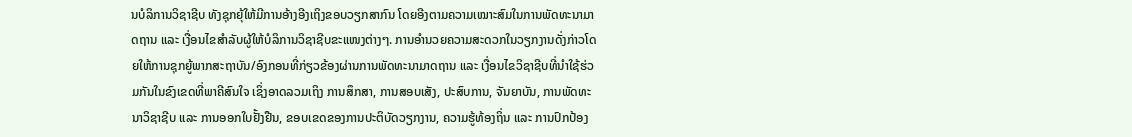ນບໍລິການວິຊາຊີບ ທັງຊຸກຍຸ້ໃຫ້ມີການອ້າງອີງເຖິງຂອບວຽກສາກົນ ໂດຍອີງຕາມຄວາມເໝາະສົມໃນການພັດທະນາມາດຖານ ແລະ ເງື່ອນໄຂສໍາລັບຜູ້ໃຫ້ບໍລິການວິຊາຊີບຂະແໜງຕ່າງໆ. ການອໍານວຍຄວາມສະດວກໃນວຽກງານດັ່ງກ່າວໂດຍໃຫ້ການຊຸກຍູ້ພາກສະຖາບັນ/ອົງກອນທີ່ກ່ຽວຂ້ອງຜ່ານການພັດທະນາມາດຖານ ແລະ ເງື່ອນໄຂວິຊາຊີບທີ່ນໍາໃຊ້ຮ່ວມກັນໃນຂົງເຂດທີ່ພາຄີສົນໃຈ ເຊິ່ງອາດລວມເຖິງ ການສຶກສາ, ການສອບເສັງ, ປະສົບການ, ຈັນຍາບັນ, ການພັດທະນາວິຊາຊີບ ແລະ ການອອກໃບຢັ້ງຢືນ, ຂອບເຂດຂອງການປະຕິບັດວຽກງານ, ຄວາມຮູ້ທ້ອງຖິ່ນ ແລະ ການປົກປ້ອງ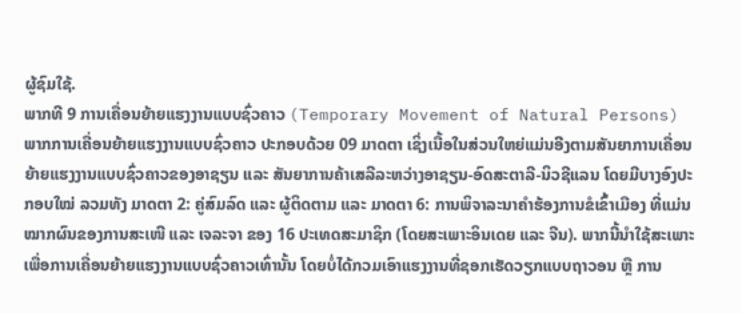ຜູ້ຊົມໃຊ້.
ພາກທີ 9 ການເຄື່ອນຍ້າຍແຮງງານແບບຊົ່ວຄາວ (Temporary Movement of Natural Persons)
ພາກການເຄື່ອນຍ້າຍແຮງງານແບບຊົ່ວຄາວ ປະກອບດ້ວຍ 09 ມາດຕາ ເຊິ່ງເນື້ອໃນສ່ວນໃຫຍ່ແມ່ນອີງຕາມສັນຍາການເຄື່ອນຍ້າຍແຮງງານແບບຊົ່ວຄາວຂອງອາຊຽນ ແລະ ສັນຍາການຄ້າເສລີລະຫວ່າງອາຊຽນ-ອົດສະຕາລີ-ນິວຊີແລນ ໂດຍມີບາງອົງປະກອບໃໝ່ ລວມທັງ ມາດຕາ 2: ຄູ່ສົມລົດ ແລະ ຜູ້ຕິດຕາມ ແລະ ມາດຕາ 6: ການພິຈາລະນາຄໍາຮ້ອງການຂໍເຂົ້າເມືອງ ທີ່ແມ່ນໝາກຜົນຂອງການສະເໜີ ແລະ ເຈລະຈາ ຂອງ 16 ປະເທດສະມາຊິກ (ໂດຍສະເພາະອິນເດຍ ແລະ ຈີນ). ພາກນີ້ນໍາໃຊ້ສະເພາະເພື່ອການເຄື່ອນຍ້າຍແຮງງານແບບຊົ່ວຄາວເທົ່ານັ້ນ ໂດຍບໍ່ໄດ້ກວມເອົາແຮງງານທີ່ຊອກເຮັດວຽກແບບຖາວອນ ຫຼື ການ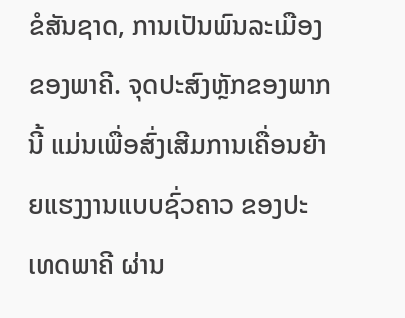ຂໍສັນຊາດ, ການເປັນພົນລະເມືອງຂອງພາຄີ. ຈຸດປະສົງຫຼັກຂອງພາກນີ້ ແມ່ນເພື່ອສົ່ງເສີມການເຄື່ອນຍ້າຍແຮງງານແບບຊົ່ວຄາວ ຂອງປະເທດພາຄີ ຜ່ານ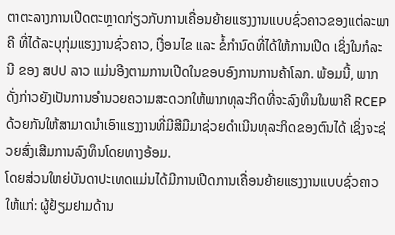ຕາຕະລາງການເປີດຕະຫຼາດກ່ຽວກັບການເຄື່ອນຍ້າຍແຮງງານແບບຊົ່ວຄາວຂອງແຕ່ລະພາຄີ ທີ່ໄດ້ລະບຸກຸ່ມແຮງງານຊົ່ວຄາວ, ເງື່ອນໄຂ ແລະ ຂໍ້ກໍານົດທີ່ໄດ້ໃຫ້ການເປີດ ເຊິ່ງໃນກໍລະນີ ຂອງ ສປປ ລາວ ແມ່ນອີງຕາມການເປີດໃນຂອບອົງການການຄ້າໂລກ. ພ້ອມນີ້, ພາກດັ່ງກ່າວຍັງເປັນການອໍານວຍຄວາມສະດວກໃຫ້ພາກທຸລະກິດທີ່ຈະລົງທຶນໃນພາຄີ RCEP ດ້ວຍກັນໃຫ້ສາມາດນໍາເອົາແຮງງານທີ່ມີສີມືມາຊ່ວຍດໍາເນີນທຸລະກິດຂອງຕົນໄດ້ ເຊິ່ງຈະຊ່ວຍສົ່ງເສີມການລົງທຶນໂດຍທາງອ້ອມ.
ໂດຍສ່ວນໃຫຍ່ບັນດາປະເທດແມ່ນໄດ້ມີການເປີດການເຄື່ອນຍ້າຍແຮງງານແບບຊົ່ວຄາວໃຫ້ແກ່: ຜູ້ຢ້ຽມຢາມດ້ານ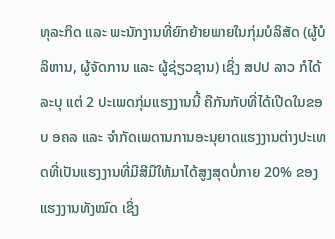ທຸລະກິດ ແລະ ພະນັກງານທີ່ຍົກຍ້າຍພາຍໃນກຸ່ມບໍລິສັດ (ຜູ້ບໍລິຫານ, ຜູ້ຈັດການ ແລະ ຜູ້ຊ່ຽວຊານ) ເຊິ່ງ ສປປ ລາວ ກໍໄດ້ລະບຸ ແຕ່ 2 ປະເພດກຸ່ມແຮງງານນີ້ ຄືກັນກັບທີ່ໄດ້ເປີດໃນຂອບ ອຄລ ແລະ ຈໍາກັດເພດານການອະນຸຍາດແຮງງານຕ່າງປະເທດທີ່ເປັນແຮງງານທີ່ມີສີມືໃຫ້ມາໄດ້ສູງສຸດບໍ່ກາຍ 20% ຂອງແຮງງານທັງໝົດ ເຊິ່ງ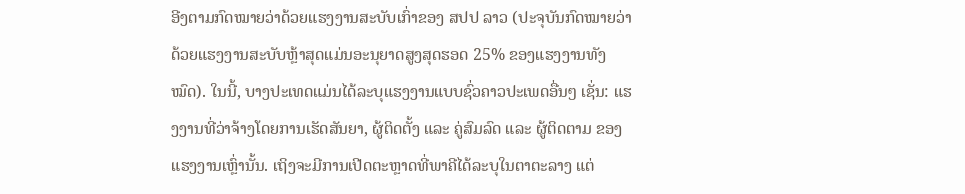ອີງຕາມກົດໝາຍວ່າດ້ວຍແຮງງານສະບັບເກົ່າຂອງ ສປປ ລາວ (ປະຈຸບັນກົດໝາຍວ່າດ້ວຍແຮງງານສະບັບຫຼ້າສຸດແມ່ນອະນຸຍາດສູງສຸດຮອດ 25% ຂອງແຮງງານທັງໝົດ). ໃນນີ້, ບາງປະເທດແມ່ນໄດ້ລະບຸແຮງງານແບບຊົ່ວຄາວປະເພດອື່ນໆ ເຊັ່ນ: ແຮງງານທີ່ວ່າຈ້າງໂດຍການເຮັດສັນຍາ, ຜູ້ຕິດຕັ້ງ ແລະ ຄູ່ສົມລົດ ແລະ ຜູ້ຕິດຕາມ ຂອງແຮງງານເຫຼົ່ານັ້ນ. ເຖິງຈະມີການເປີດຕະຫຼາດທີ່ພາຄີໄດ້ລະບຸໃນຕາຕະລາງ ແຕ່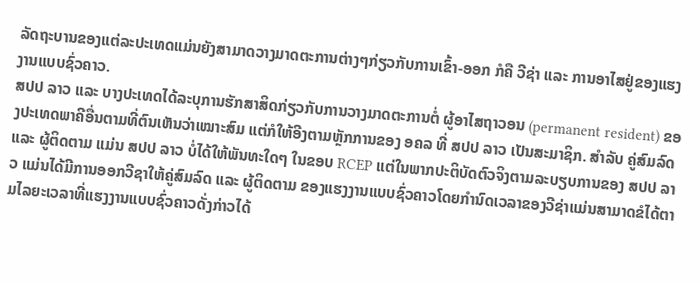ລັດຖະບານຂອງແຕ່ລະປະເທດແມ່ນຍັງສາມາດວາງມາດຕະການຕ່າງໆກ່ຽວກັບການເຂົ້າ-ອອກ ກໍຄື ວີຊ່າ ແລະ ການອາໄສຢູ່ຂອງແຮງງານແບບຊົ່ວຄາວ.
ສປປ ລາວ ແລະ ບາງປະເທດໄດ້ລະບຸການຮັກສາສິດກ່ຽວກັບການວາງມາດຕະການຕໍ່ ຜູ້ອາໄສຖາວອນ (permanent resident) ຂອງປະເທດພາຄີອື່ນຕາມທີ່ຕົນເຫັນວ່າເໝາະສົມ ແຕ່ກໍໃຫ້ອີງຕາມຫຼັກການຂອງ ອຄລ ທີ່ ສປປ ລາວ ເປັນສະມາຊິກ. ສໍາລັບ ຄູ່ສົມລົດ ແລະ ຜູ້ຕິດຕາມ ແມ່ນ ສປປ ລາວ ບໍ່ໄດ້ໃຫ້ພັນທະໃດໆ ໃນຂອບ RCEP ແຕ່ໃນພາກປະຕິບັດຕົວຈິງຕາມລະບຽບການຂອງ ສປປ ລາວ ແມ່ນໄດ້ມີການອອກວີຊາໃຫ້ຄູ່ສົມລົດ ແລະ ຜູ້ຕິດຕາມ ຂອງແຮງງານແບບຊົ່ວຄາວໂດຍກໍານົດເວລາຂອງວີຊ່າແມ່ນສາມາດຂໍໄດ້ຕາມໄລຍະເວລາທີ່ແຮງງານແບບຊົ່ວຄາວດັ່ງກ່າວໄດ້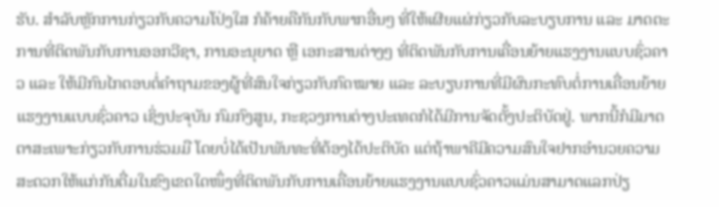ຮັບ. ສໍາລັບຫຼັກການກ່ຽວກັບຄວາມໂປ່ງໃສ ກໍຄ້າຍຄືກັນກັບພາກອື່ນໆ ທີ່ໃຫ້ເຜີຍແຜ່ກ່ຽວກັບລະບຽບການ ແລະ ມາດຕະການທີ່ຕິດພັນກັບການອອກວີຊາ, ການອະນຸຍາດ ຫຼື ເອກະສານຕ່າງໆ ທີ່ຕິດພັນກັບການເຄື່ອນຍ້າຍແຮງງານແບບຊົ່ວຄາວ ແລະ ໃຫ້ມີກົນໄກຕອບຕໍ່ຄໍາຖາມຂອງຜູ້ທີ່ສົນໃຈກ່ຽວກັບກົດໝາຍ ແລະ ລະບຽບການທີ່ມີຜົນກະທົບຕໍ່ການເຄື່ອນຍ້າຍແຮງງານແບບຊົ່ວຄາວ ເຊິ່ງປະຈຸບັນ ກົມກົງສູນ, ກະຊວງການຕ່າງປະເທດກໍໄດ້ມີການຈັດຕັ້ງປະຕິບັດຢູ່. ພາກນີ້ກໍມີມາດຕາສະເພາະກ່ຽວກັບການຮ່ວມມື ໂດຍບໍ່ໄດ້ເປັນພັນທະທີ່ຕ້ອງໄດ້ປະຕິບັດ ແຕ່ຖ້າພາຄີມີຄວາມສົນໃຈຢາກອໍານວຍຄວາມສະດວກໃຫ້ແກ່ກັນຕື່ມໃນຂົງເຂດໃດໜຶ່ງທີ່ຕິດພັນກັບການເຄື່ອນຍ້າຍແຮງງານແບບຊົ່ວຄາວແມ່ນສາມາດແລກປ່ຽ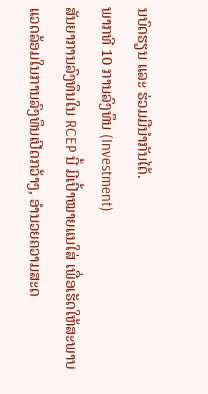ນບົດຮຽນ ແລະ ຮ່ວມມືນໍາກັນໄດ້.
ພາກທີ 10 ການລົງທຶນ (Investment)
ສັນຍາການລົງທຶນໃນ RCEP ນີ້ ມີເປົ້າໝາຍແນໃສ່ ເພື່ອເຮັດໃຫ້ສະພາບແວດລ້ອມໃນການລົງທຶນເປີດກວ້າງ, ອໍານວຍຄວາມສະດ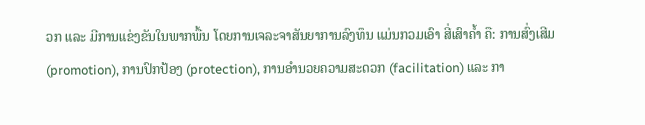ວກ ແລະ ມີການແຂ່ງຂັນໃນພາກພື້ນ ໂດຍການເຈລະຈາສັນຍາການລົງທຶນ ແມ່ນກວມເອົາ ສີ່ເສົາຄໍ້າ ຄື: ການສົ່ງເສີມ (promotion), ການປົກປ້ອງ (protection), ການອໍານວຍຄວາມສະດວກ (facilitation) ແລະ ກາ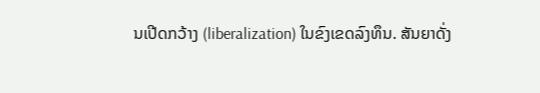ນເປີດກວ້າງ (liberalization) ໃນຂົງເຂດລົງທຶນ. ສັນຍາດັ່ງ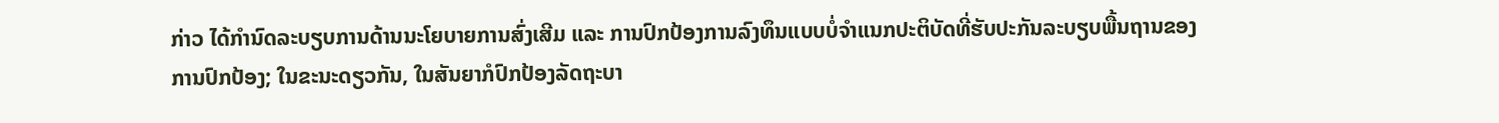ກ່າວ ໄດ້ກໍານົດລະບຽບການດ້ານນະໂຍບາຍການສົ່ງເສີມ ແລະ ການປົກປ້ອງການລົງທຶນແບບບໍ່ຈໍາແນກປະຕິບັດທີ່ຮັບປະກັນລະບຽບພື້ນຖານຂອງການປົກປ້ອງ; ໃນຂະນະດຽວກັນ, ໃນສັນຍາກໍປົກປ້ອງລັດຖະບາ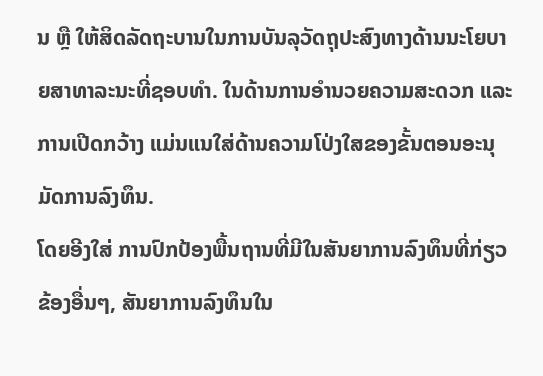ນ ຫຼື ໃຫ້ສິດລັດຖະບານໃນການບັນລຸວັດຖຸປະສົງທາງດ້ານນະໂຍບາຍສາທາລະນະທີ່ຊອບທໍາ. ໃນດ້ານການອໍານວຍຄວາມສະດວກ ແລະ ການເປີດກວ້າງ ແມ່ນແນໃສ່ດ້ານຄວາມໂປ່ງໃສຂອງຂັ້ນຕອນອະນຸມັດການລົງທຶນ.
ໂດຍອີງໃສ່ ການປົກປ້ອງພື້ນຖານທີ່ມີໃນສັນຍາການລົງທຶນທີ່ກ່ຽວຂ້ອງອື່ນໆ, ສັນຍາການລົງທຶນໃນ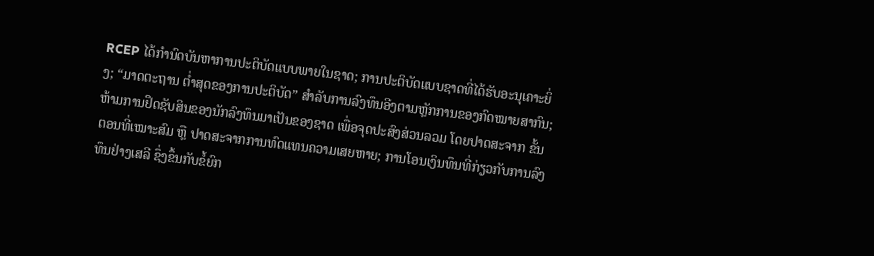RCEP ໄດ້ກໍານົດບັນຫາການປະຕິບັດແບບພາຍໃນຊາດ; ການປະຕິບັດແບບຊາດທີ່ໄດ້ຮັບອະນຸເຄາະຍິ່ງ; “ມາດຕະຖານ ຕໍ່າສຸດຂອງການປະຕິບັດ” ສໍາລັບການລົງທຶນອີງຕາມຫຼັກການຂອງກົດໝາຍສາກົນ; ຫ້າມການຢຶດຊັບສິນຂອງນັກລົງທຶນມາເປັນຂອງຊາດ ເພື່ອຈຸດປະສົງສ່ວນລວມ ໂດຍປາດສະຈາກ ຂັ້ນຕອນທີ່ເໝາະສົມ ຫຼື ປາດສະຈາກການທົດແທນຄວາມເສຍຫາຍ; ການໂອນເງິນທຶນທີ່ກ່ຽວກັບການລົງທຶນຢ່າງເສລີ ຊຶ່ງຂຶ້ນກັບຂໍ້ຍົກ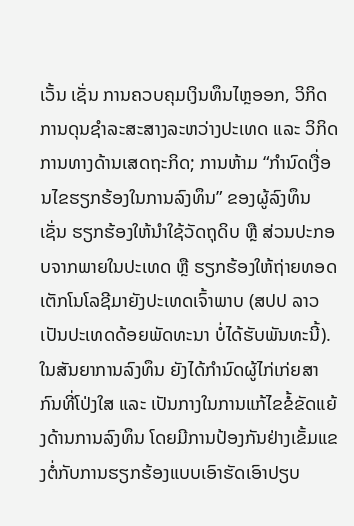ເວັ້ນ ເຊັ່ນ ການຄວບຄຸມເງິນທຶນໄຫຼອອກ, ວິກິດການດຸນຊໍາລະສະສາງລະຫວ່າງປະເທດ ແລະ ວິກິດການທາງດ້ານເສດຖະກິດ; ການຫ້າມ “ກຳນົດເງື່ອນໄຂຮຽກຮ້ອງໃນການລົງທຶນ” ຂອງຜູ້ລົງທຶນ ເຊັ່ນ ຮຽກຮ້ອງໃຫ້ນໍາໃຊ້ວັດຖຸດິບ ຫຼື ສ່ວນປະກອບຈາກພາຍໃນປະເທດ ຫຼື ຮຽກຮ້ອງໃຫ້ຖ່າຍທອດເຕັກໂນໂລຊີມາຍັງປະເທດເຈົ້າພາບ (ສປປ ລາວ ເປັນປະເທດດ້ອຍພັດທະນາ ບໍ່ໄດ້ຮັບພັນທະນີ້).
ໃນສັນຍາການລົງທຶນ ຍັງໄດ້ກໍານົດຜູ້ໄກ່ເກ່ຍສາກົນທີ່ໂປ່ງໃສ ແລະ ເປັນກາງໃນການແກ້ໄຂຂໍ້ຂັດແຍ້ງດ້ານການລົງທຶນ ໂດຍມີການປ້ອງກັນຢ່າງເຂັ້ມແຂງຕໍ່ກັບການຮຽກຮ້ອງແບບເອົາຮັດເອົາປຽບ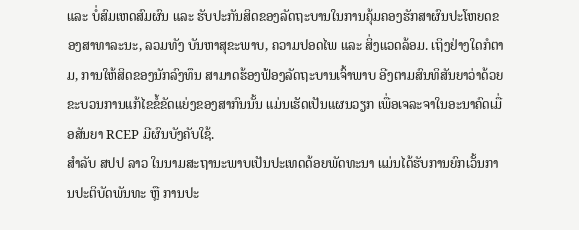ແລະ ບໍ່ສົມເຫດສົມຜົນ ແລະ ຮັບປະກັນສິດຂອງລັດຖະບານໃນການຄຸ້ມຄອງຮັກສາຜົນປະໂຫຍດຂອງສາທາລະນະ, ລວມທັງ ບັນຫາສຸຂະພາບ, ຄວາມປອດໄພ ແລະ ສິ່ງແວດລ້ອມ. ເຖິງຢ່າງໃດກໍຕາມ, ການໃຫ້ສິດຂອງນັກລົງທຶນ ສາມາດຮ້ອງຟ້ອງລັດຖະບານເຈົ້າພາບ ອີງຕາມສົນທິສັນຍາວ່າດ້ວຍຂະບວນການແກ້ໄຂຂໍ້ຂັດແຍ່ງຂອງສາກົນນັ້ນ ແມ່ນເຮັດເປັນແຜນວຽກ ເພື່ອເຈລະຈາໃນອະນາຄົດເມື່ອສັນຍາ RCEP ມີຜົນບັງຄັບໃຊ້.
ສໍາລັບ ສປປ ລາວ ໃນນາມສະຖານະພາບເປັນປະເທດດ້ອຍພັດທະນາ ແມ່ນໄດ້ຮັບການຍົກເວັ້ນການປະຕິບັດພັນທະ ຫຼື ການປະ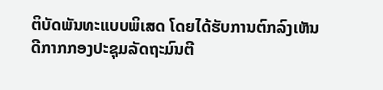ຕິບັດພັນທະແບບພິເສດ ໂດຍໄດ້ຮັບການຕົກລົງເຫັນດີກາກກອງປະຊຸມລັດຖະມົນຕີ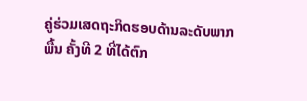ຄູ່ຮ່ວມເສດຖະກິດຮອບດ້ານລະດັບພາກພື້ນ ຄັ້ງທີ 2 ທີ່ໄດ້ຕົກ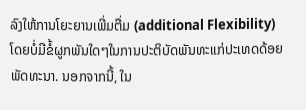ລົງໃຫ້ການໂຍະຍານເພີ່ມຕື່ມ (additional Flexibility) ໂດຍບໍ່ມີຂໍ້ຜູກພັນໃດໆໃນການປະຕິບັດພັນທະແກ່ປະເທດດ້ອຍພັດທະນາ. ນອກຈາກນີ້, ໃນ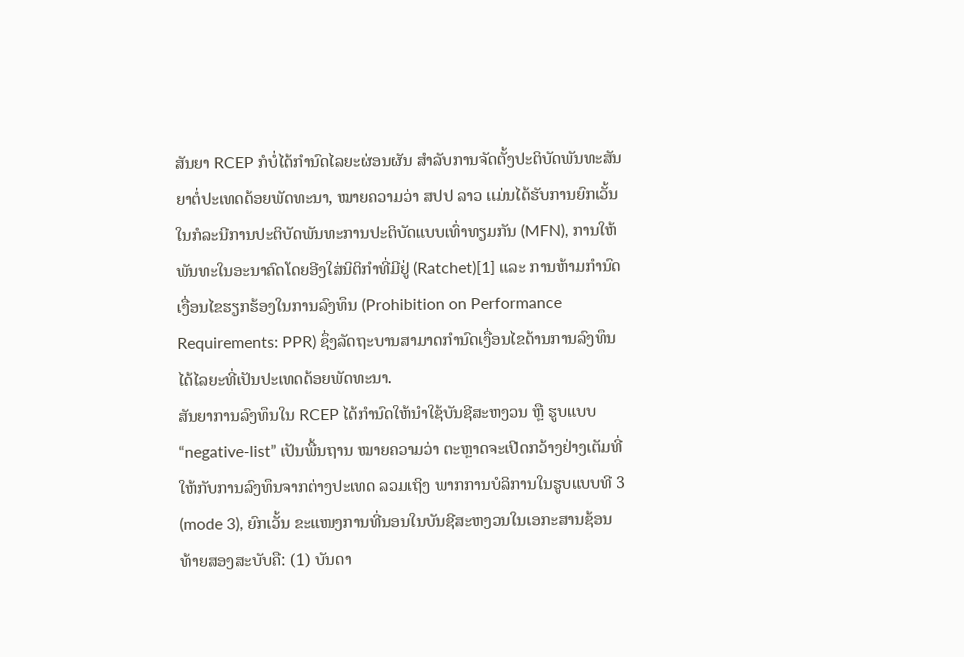ສັນຍາ RCEP ກໍບໍ່ໄດ້ກໍານົດໄລຍະຜ່ອນຜັນ ສຳລັບການຈັດຕັ້ງປະຕິບັດພັນທະສັນຍາຕໍ່ປະເທດດ້ອຍພັດທະນາ, ໝາຍຄວາມວ່າ ສປປ ລາວ ເເມ່ນໄດ້ຮັບການຍົກເວັ້ນໃນກໍລະນີການປະຕິບັດພັນທະການປະຕິບັດແບບເທົ່າທຽມກັນ (MFN), ການໃຫ້ພັນທະໃນອະນາຄົດໂດຍອີງໃສ່ນິຕິກຳທີ່ມີຢູ່ (Ratchet)[1] ແລະ ການຫ້າມກຳນົດເງື່ອນໄຂຮຽກຮ້ອງໃນການລົງທຶນ (Prohibition on Performance Requirements: PPR) ຊຶ່ງລັດຖະບານສາມາດກໍານົດເງື່ອນໄຂດ້ານການລົງທຶນໄດ້ໄລຍະທີ່ເປັນປະເທດດ້ອຍພັດທະນາ.
ສັນຍາການລົງທຶນໃນ RCEP ໄດ້ກໍານົດໃຫ້ນໍາໃຊ້ບັນຊີສະຫງວນ ຫຼື ຮູບແບບ “negative-list” ເປັນພື້ນຖານ ໝາຍຄວາມວ່າ ຕະຫຼາດຈະເປີດກວ້າງຢ່າງເຕັມທີ່ໃຫ້ກັບການລົງທຶນຈາກຕ່າງປະເທດ ລວມເຖິງ ພາກການບໍລິການໃນຮູບແບບທີ 3 (mode 3), ຍົກເວັ້ນ ຂະແໜງການທີ່ນອນໃນບັນຊີສະຫງວນໃນເອກະສານຊ້ອນທ້າຍສອງສະບັບຄື: (1) ບັນດາ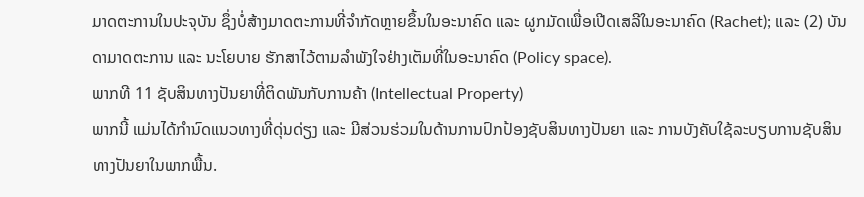ມາດຕະການໃນປະຈຸບັນ ຊຶ່ງບໍ່ສ້າງມາດຕະການທີ່ຈໍາກັດຫຼາຍຂຶ້ນໃນອະນາຄົດ ແລະ ຜູກມັດເພື່ອເປີດເສລີໃນອະນາຄົດ (Rachet); ແລະ (2) ບັນດາມາດຕະການ ແລະ ນະໂຍບາຍ ຮັກສາໄວ້ຕາມລໍາພັງໃຈຢ່າງເຕັມທີ່ໃນອະນາຄົດ (Policy space).
ພາກທີ 11 ຊັບສິນທາງປັນຍາທີ່ຕິດພັນກັບການຄ້າ (Intellectual Property)
ພາກນີ້ ແມ່ນໄດ້ກໍານົດແນວທາງທີ່ດຸ່ນດ່ຽງ ແລະ ມີສ່ວນຮ່ວມໃນດ້ານການປົກປ້ອງຊັບສິນທາງປັນຍາ ແລະ ການບັງຄັບໃຊ້ລະບຽບການຊັບສິນທາງປັນຍາໃນພາກພື້ນ.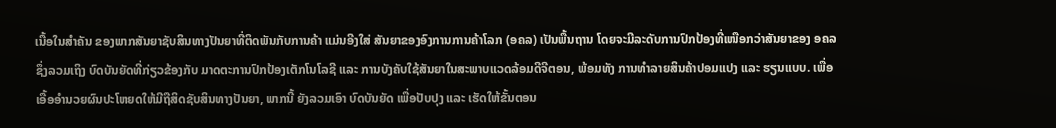ເນື້ອໃນສໍາຄັນ ຂອງພາກສັນຍາຊັບສິນທາງປັນຍາທີ່ຕິດພັນກັບການຄ້າ ແມ່ນອີງໃສ່ ສັນຍາຂອງອົງການການຄ້າໂລກ (ອຄລ) ເປັນພື້ນຖານ ໂດຍຈະມີລະດັບການປົກປ້ອງທີ່ເໜືອກວ່າສັນຍາຂອງ ອຄລ ຊຶ່ງລວມເຖິງ ບົດບັນຍັດທີ່ກ່ຽວຂ້ອງກັບ ມາດຕະການປົກປ້ອງເຕັກໂນໂລຊີ ແລະ ການບັງຄັບໃຊ້ສັນຍາໃນສະພາບແວດລ້ອມດີຈີຕອນ, ພ້ອມທັງ ການທໍາລາຍສິນຄ້າປອມແປງ ແລະ ຮຽນແບບ. ເພື່ອເອື້ອອໍານວຍຜົນປະໂຫຍດໃຫ້ມີຖືສິດຊັບສິນທາງປັນຍາ, ພາກນີ້ ຍັງລວມເອົາ ບົດບັນຍັດ ເພື່ອປັບປຸງ ແລະ ເຮັດໃຫ້ຂັ້ນຕອນ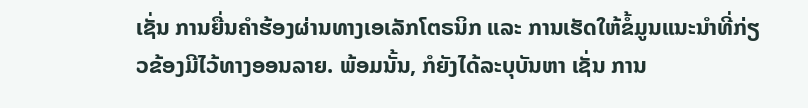ເຊັ່ນ ການຍື່ນຄໍາຮ້ອງຜ່ານທາງເອເລັກໂຕຣນິກ ແລະ ການເຮັດໃຫ້ຂໍ້ມູນແນະນໍາທີ່ກ່ຽວຂ້ອງມີໄວ້ທາງອອນລາຍ. ພ້ອມນັ້ນ, ກໍຍັງໄດ້ລະບຸບັນຫາ ເຊັ່ນ ການ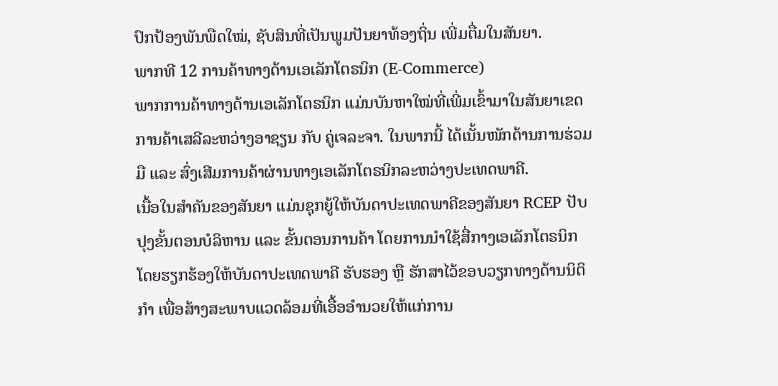ປົກປ້ອງພັນພືດໃໝ່, ຊັບສິນທີ່ເປັນພູມປັນຍາທ້ອງຖິ່ນ ເພີ່ມຕື່ມໃນສັນຍາ.
ພາກທີ 12 ການຄ້າທາງດ້ານເອເລັກໂຕຣນິກ (E-Commerce)
ພາກການຄ້າທາງດ້ານເອເລັກໂຕຣນິກ ແມ່ນບັນຫາໃໝ່ທີ່ເພີ່ມເຂົ້າມາໃນສັນຍາເຂດການຄ້າເສລີລະຫວ່າງອາຊຽນ ກັບ ຄູ່ເຈລະຈາ. ໃນພາກນີ້ ໄດ້ເນັ້ນໜັກດ້ານການຮ່ວມມື ແລະ ສົ່ງເສີມການຄ້າຜ່ານທາງເອເລັກໂຕຣນິກລະຫວ່າງປະເທດພາຄີ.
ເນື້ອໃນສໍາຄັນຂອງສັນຍາ ແມ່ນຊຸກຍູ້ໃຫ້ບັນດາປະເທດພາຄີຂອງສັນຍາ RCEP ປັບປຸງຂັ້ນຕອນບໍລິຫານ ແລະ ຂັ້ນຕອນການຄ້າ ໂດຍການນໍາໃຊ້ສື່ກາງເອເລັກໂຕຣນິກ ໂດຍຮຽກຮ້ອງໃຫ້ບັນດາປະເທດພາຄີ ຮັບຮອງ ຫຼື ຮັກສາໄວ້ຂອບວຽກທາງດ້ານນິຕິກໍາ ເພື່ອສ້າງສະພາບແວດລ້ອມທີ່ເອື້ອອໍານວຍໃຫ້ແກ່ການ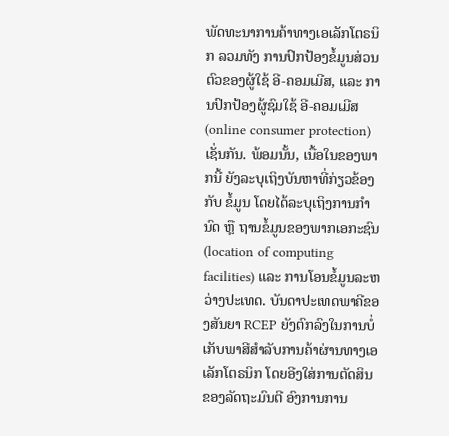ພັດທະນາການຄ້າທາງເອເລັກໂຕຣນິກ ລວມທັງ ການປົກປ້ອງຂໍ້ມູນສ່ວນຕົວຂອງຜູ້ໃຊ້ ອີ-ຄອມເມີສ, ແລະ ການປົກປ້ອງຜູ້ຊົມໃຊ້ ອີ-ຄອມເມີສ(online consumer protection)ເຊັ່ນກັນ. ພ້ອມນັ້ນ, ເນື້ອໃນຂອງພາກນີ້ ຍັງລະບຸເຖິງບັນຫາທີ່ກ່ຽວຂ້ອງກັບ ຂໍ້ມູນ ໂດຍໄດ້ລະບຸເຖິງການກໍານົດ ຫຼື ຖານຂໍ້ມູນຂອງພາກເອກະຊົນ (location of computing facilities) ແລະ ການໂອນຂໍ້ມູນລະຫວ່າງປະເທດ. ບັນດາປະເທດພາຄີຂອງສັນຍາ RCEP ຍັງຕົກລົງໃນການບໍ່ເກັບພາສີສໍາລັບການຄ້າຜ່ານທາງເອເລັກໂຕຣນິກ ໂດຍອີງໃສ່ການຕັດສິນຂອງລັດຖະມົນຕີ ອົງການການ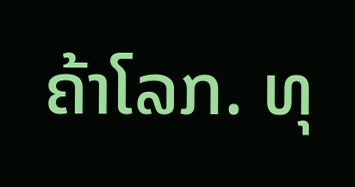ຄ້າໂລກ. ທຸ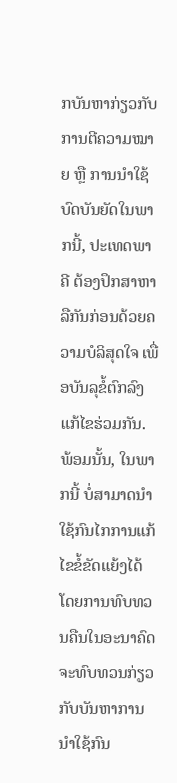ກບັນຫາກ່ຽວກັບການຕີຄວາມໝາຍ ຫຼື ການນໍາໃຊ້ບົດບັນຍັດໃນພາກນີ້, ປະເທດພາຄີ ຕ້ອງປຶກສາຫາລືກັນກ່ອນດ້ວຍຄວາມບໍລິສຸດໃຈ ເພື່ອບັນລຸຂໍ້ຕົກລົງແກ້ໄຂຮ່ວມກັນ. ພ້ອມນັ້ນ, ໃນພາກນີ້ ບໍ່ສາມາດນໍາໃຊ້ກົນໄກການແກ້ໄຂຂໍ້ຂັດແຍ້ງໄດ້ ໂດຍການທົບທວນຄືນໃນອະນາຄົດ ຈະທົບທວນກ່ຽວກັບບັນຫາການນໍາໃຊ້ກົນ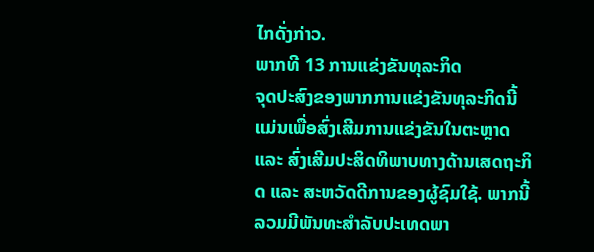ໄກດັ່ງກ່າວ.
ພາກທີ 13 ການແຂ່ງຂັນທຸລະກິດ
ຈຸດປະສົງຂອງພາກການແຂ່ງຂັນທຸລະກິດນີ້ ແມ່ນເພື່ອສົ່ງເສີມການແຂ່ງຂັນໃນຕະຫຼາດ ແລະ ສົ່ງເສີມປະສິດທິພາບທາງດ້ານເສດຖະກິດ ແລະ ສະຫວັດດີການຂອງຜູ້ຊົມໃຊ້. ພາກນີ້ ລວມມີພັນທະສໍາລັບປະເທດພາ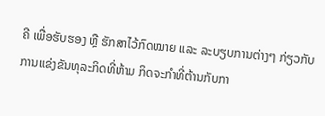ຄີ ເພື່ອຮັບຮອງ ຫຼື ຮັກສາໄວ້ກົດໝາຍ ແລະ ລະບຽບການຕ່າງໆ ກ່ຽວກັບການແຂ່ງຂັນທຸລະກິດທີ່ຫ້າມ ກິດຈະກໍາທີ່ຕ້ານກັບກາ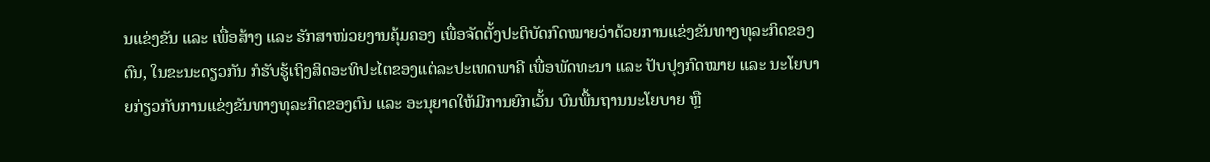ນແຂ່ງຂັນ ແລະ ເພື່ອສ້າງ ແລະ ຮັກສາໜ່ວຍງານຄຸ້ມຄອງ ເພື່ອຈັດຕັ້ງປະຕິບັດກົດໝາຍວ່າດ້ວຍການແຂ່ງຂັນທາງທຸລະກິດຂອງຕົນ, ໃນຂະນະດຽວກັນ ກໍຮັບຮູ້ເຖິງສິດອະທິປະໄຕຂອງແຕ່ລະປະເທດພາຄີ ເພື່ອພັດທະນາ ແລະ ປັບປຸງກົດໝາຍ ແລະ ນະໂຍບາຍກ່ຽວກັບການແຂ່ງຂັນທາງທຸລະກິດຂອງຕົນ ແລະ ອະນຸຍາດໃຫ້ມີການຍົກເວັ້ນ ບົນພື້ນຖານນະໂຍບາຍ ຫຼື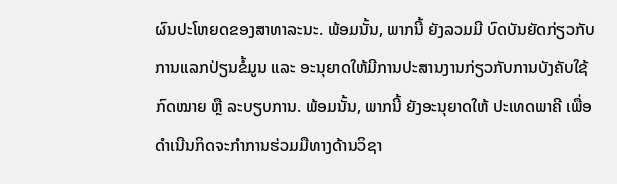ຜົນປະໂຫຍດຂອງສາທາລະນະ. ພ້ອມນັ້ນ, ພາກນີ້ ຍັງລວມມີ ບົດບັນຍັດກ່ຽວກັບການແລກປ່ຽນຂໍ້ມູນ ແລະ ອະນຸຍາດໃຫ້ມີການປະສານງານກ່ຽວກັບການບັງຄັບໃຊ້ກົດໝາຍ ຫຼື ລະບຽບການ. ພ້ອມນັ້ນ, ພາກນີ້ ຍັງອະນຸຍາດໃຫ້ ປະເທດພາຄີ ເພື່ອດໍາເນີນກິດຈະກໍາການຮ່ວມມືທາງດ້ານວິຊາ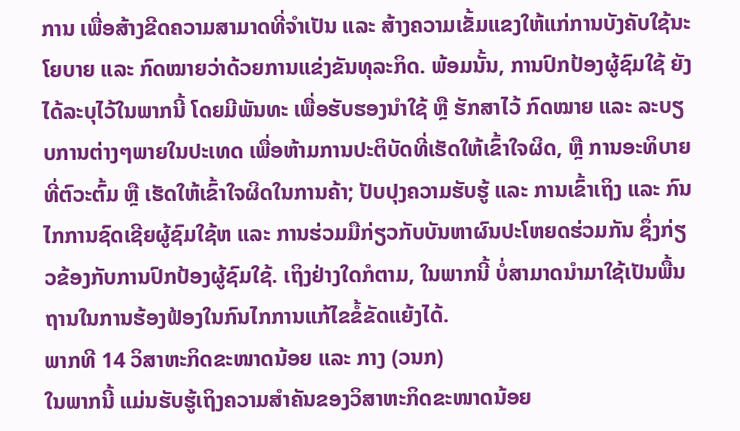ການ ເພື່ອສ້າງຂີດຄວາມສາມາດທີ່ຈໍາເປັນ ແລະ ສ້າງຄວາມເຂັ້ມແຂງໃຫ້ແກ່ການບັງຄັບໃຊ້ນະໂຍບາຍ ແລະ ກົດໝາຍວ່າດ້ວຍການແຂ່ງຂັນທຸລະກິດ. ພ້ອມນັ້ນ, ການປົກປ້ອງຜູ້ຊົມໃຊ້ ຍັງໄດ້ລະບຸໄວ້ໃນພາກນີ້ ໂດຍມີພັນທະ ເພື່ອຮັບຮອງນໍາໃຊ້ ຫຼື ຮັກສາໄວ້ ກົດໝາຍ ແລະ ລະບຽບການຕ່າງໆພາຍໃນປະເທດ ເພື່ອຫ້າມການປະຕິບັດທີ່ເຮັດໃຫ້ເຂົ້າໃຈຜິດ, ຫຼື ການອະທິບາຍທີ່ຕົວະຕົ້ມ ຫຼື ເຮັດໃຫ້ເຂົ້າໃຈຜິດໃນການຄ້າ; ປັບປຸງຄວາມຮັບຮູ້ ແລະ ການເຂົ້າເຖິງ ແລະ ກົນໄກການຊົດເຊີຍຜູ້ຊົມໃຊ້ຫ ແລະ ການຮ່ວມມືກ່ຽວກັບບັນຫາຜົນປະໂຫຍດຮ່ວມກັນ ຊຶ່ງກ່ຽວຂ້ອງກັບການປົກປ້ອງຜູ້ຊົມໃຊ້. ເຖິງຢ່າງໃດກໍຕາມ, ໃນພາກນີ້ ບໍ່ສາມາດນໍາມາໃຊ້ເປັນພື້ນຖານໃນການຮ້ອງຟ້ອງໃນກົນໄກການແກ້ໄຂຂໍ້ຂັດແຍ້ງໄດ້.
ພາກທີ 14 ວິສາຫະກິດຂະໜາດນ້ອຍ ແລະ ກາງ (ວນກ)
ໃນພາກນີ້ ແມ່ນຮັບຮູ້ເຖິງຄວາມສໍາຄັນຂອງວິສາຫະກິດຂະໜາດນ້ອຍ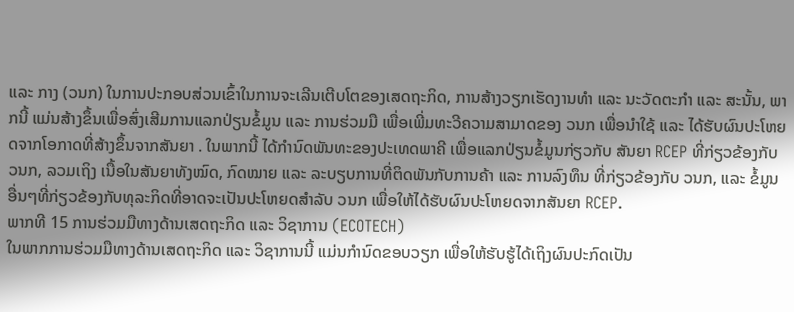ແລະ ກາງ (ວນກ) ໃນການປະກອບສ່ວນເຂົ້າໃນການຈະເລີນເຕີບໂຕຂອງເສດຖະກິດ, ການສ້າງວຽກເຮັດງານທໍາ ແລະ ນະວັດຕະກໍາ ແລະ ສະນັ້ນ, ພາກນີ້ ແມ່ນສ້າງຂຶ້ນເພື່ອສົ່ງເສີມການແລກປ່ຽນຂໍ້ມູນ ແລະ ການຮ່ວມມື ເພື່ອເພີ່ມທະວີຄວາມສາມາດຂອງ ວນກ ເພື່ອນໍາໃຊ້ ແລະ ໄດ້ຮັບຜົນປະໂຫຍດຈາກໂອກາດທີ່ສ້າງຂຶ້ນຈາກສັນຍາ . ໃນພາກນີ້ ໄດ້ກໍານົດພັນທະຂອງປະເທດພາຄີ ເພື່ອແລກປ່ຽນຂໍ້ມູນກ່ຽວກັບ ສັນຍາ RCEP ທີ່ກ່ຽວຂ້ອງກັບ ວນກ, ລວມເຖິງ ເນື້ອໃນສັນຍາທັງໝົດ, ກົດໝາຍ ແລະ ລະບຽບການທີ່ຕິດພັນກັບການຄ້າ ແລະ ການລົງທຶນ ທີ່ກ່ຽວຂ້ອງກັບ ວນກ, ແລະ ຂໍ້ມູນອື່ນໆທີ່ກ່ຽວຂ້ອງກັບທຸລະກິດທີ່ອາດຈະເປັນປະໂຫຍດສໍາລັບ ວນກ ເພື່ອໃຫ້ໄດ້ຮັບຜົນປະໂຫຍດຈາກສັນຍາ RCEP.
ພາກທີ 15 ການຮ່ວມມືທາງດ້ານເສດຖະກິດ ແລະ ວິຊາການ (ECOTECH)
ໃນພາກການຮ່ວມມືທາງດ້ານເສດຖະກິດ ແລະ ວິຊາການນີ້ ແມ່ນກໍານົດຂອບວຽກ ເພື່ອໃຫ້ຮັບຮູ້ໄດ້ເຖິງຜົນປະກົດເປັນ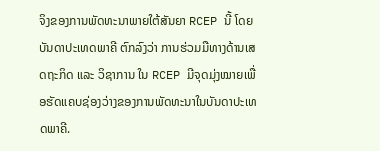ຈິງຂອງການພັດທະນາພາຍໃຕ້ສັນຍາ RCEP ນີ້ ໂດຍບັນດາປະເທດພາຄີ ຕົກລົງວ່າ ການຮ່ວມມືທາງດ້ານເສດຖະກິດ ແລະ ວິຊາການ ໃນ RCEP ມີຈຸດມຸ່ງໝາຍເພື່ອຮັດແຄບຊ່ອງວ່າງຂອງການພັດທະນາໃນບັນດາປະເທດພາຄີ.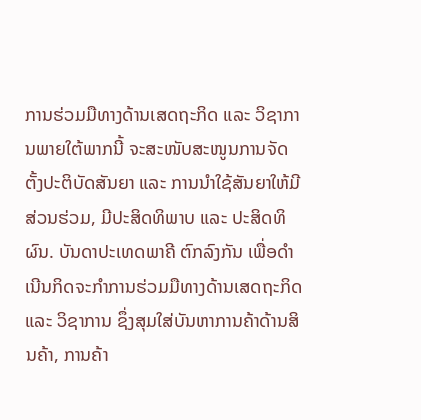ການຮ່ວມມືທາງດ້ານເສດຖະກິດ ແລະ ວິຊາການພາຍໃຕ້ພາກນີ້ ຈະສະໜັບສະໜູນການຈັດຕັ້ງປະຕິບັດສັນຍາ ແລະ ການນໍາໃຊ້ສັນຍາໃຫ້ມີສ່ວນຮ່ວມ, ມີປະສິດທິພາບ ແລະ ປະສິດທິຜົນ. ບັນດາປະເທດພາຄີ ຕົກລົງກັນ ເພື່ອດໍາເນີນກິດຈະກໍາການຮ່ວມມືທາງດ້ານເສດຖະກິດ ແລະ ວິຊາການ ຊຶ່ງສຸມໃສ່ບັນຫາການຄ້າດ້ານສິນຄ້າ, ການຄ້າ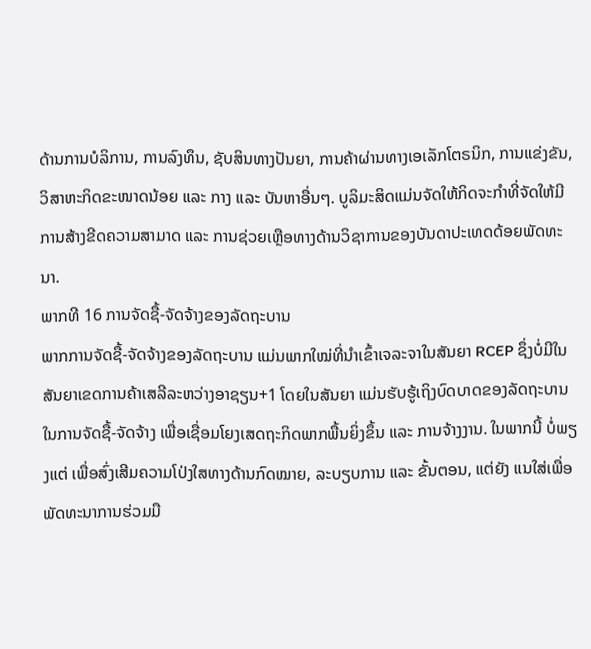ດ້ານການບໍລິການ, ການລົງທຶນ, ຊັບສິນທາງປັນຍາ, ການຄ້າຜ່ານທາງເອເລັກໂຕຣນິກ, ການແຂ່ງຂັນ, ວິສາຫະກິດຂະໜາດນ້ອຍ ແລະ ກາງ ແລະ ບັນຫາອື່ນໆ. ບູລິມະສິດແມ່ນຈັດໃຫ້ກິດຈະກໍາທີ່ຈັດໃຫ້ມີການສ້າງຂີດຄວາມສາມາດ ແລະ ການຊ່ວຍເຫຼືອທາງດ້ານວິຊາການຂອງບັນດາປະເທດດ້ອຍພັດທະນາ.
ພາກທີ 16 ການຈັດຊື້-ຈັດຈ້າງຂອງລັດຖະບານ
ພາກການຈັດຊື້-ຈັດຈ້າງຂອງລັດຖະບານ ແມ່ນພາກໃໝ່ທີ່ນໍາເຂົ້າເຈລະຈາໃນສັນຍາ RCEP ຊຶ່ງບໍ່ມີໃນສັນຍາເຂດການຄ້າເສລີລະຫວ່າງອາຊຽນ+1 ໂດຍໃນສັນຍາ ແມ່ນຮັບຮູ້ເຖິງບົດບາດຂອງລັດຖະບານໃນການຈັດຊື້-ຈັດຈ້າງ ເພື່ອເຊື່ອມໂຍງເສດຖະກິດພາກພື້ນຍິ່ງຂຶ້ນ ແລະ ການຈ້າງງານ. ໃນພາກນີ້ ບໍ່ພຽງແຕ່ ເພື່ອສົ່ງເສີມຄວາມໂປ່ງໃສທາງດ້ານກົດໝາຍ, ລະບຽບການ ແລະ ຂັ້ນຕອນ, ແຕ່ຍັງ ແນໃສ່ເພື່ອພັດທະນາການຮ່ວມມື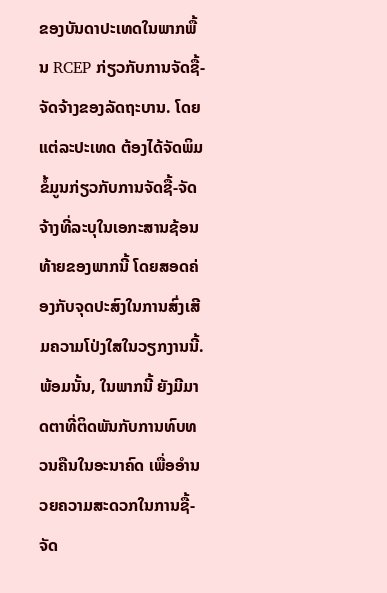ຂອງບັນດາປະເທດໃນພາກພື້ນ RCEP ກ່ຽວກັບການຈັດຊື້-ຈັດຈ້າງຂອງລັດຖະບານ. ໂດຍແຕ່ລະປະເທດ ຕ້ອງໄດ້ຈັດພິມຂໍ້ມູນກ່ຽວກັບການຈັດຊື້-ຈັດຈ້າງທີ່ລະບຸໃນເອກະສານຊ້ອນທ້າຍຂອງພາກນີ້ ໂດຍສອດຄ່ອງກັບຈຸດປະສົງໃນການສົ່ງເສີມຄວາມໂປ່ງໃສໃນວຽກງານນີ້. ພ້ອມນັ້ນ, ໃນພາກນີ້ ຍັງມີມາດຕາທີ່ຕິດພັນກັບການທົບທວນຄືນໃນອະນາຄົດ ເພື່ອອໍານວຍຄວາມສະດວກໃນການຊື້-ຈັດ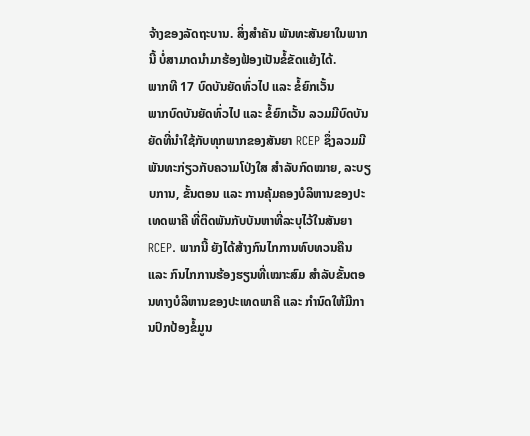ຈ້າງຂອງລັດຖະບານ. ສິ່ງສໍາຄັນ ພັນທະສັນຍາໃນພາກນີ້ ບໍ່ສາມາດນໍາມາຮ້ອງຟ້ອງເປັນຂໍ້ຂັດແຍ້ງໄດ້.
ພາກທີ 17 ບົດບັນຍັດທົ່ວໄປ ແລະ ຂໍ້ຍົກເວັ້ນ
ພາກບົດບັນຍັດທົ່ວໄປ ແລະ ຂໍ້ຍົກເວັ້ນ ລວມມີບົດບັນຍັດທີ່ນໍາໃຊ້ກັບທຸກພາກຂອງສັນຍາ RCEP ຊຶ່ງລວມມີ ພັນທະກ່ຽວກັບຄວາມໂປ່ງໃສ ສໍາລັບກົດໝາຍ, ລະບຽບການ, ຂັ້ນຕອນ ແລະ ການຄຸ້ມຄອງບໍລິຫານຂອງປະເທດພາຄີ ທີ່ຕິດພັນກັບບັນຫາທີ່ລະບຸໄວ້ໃນສັນຍາ RCEP. ພາກນີ້ ຍັງໄດ້ສ້າງກົນໄກການທົບທວນຄືນ ແລະ ກົນໄກການຮ້ອງຮຽນທີ່ເໝາະສົມ ສໍາລັບຂັ້ນຕອນທາງບໍລິຫານຂອງປະເທດພາຄີ ແລະ ກໍານົດໃຫ້ມີການປົກປ້ອງຂໍ້ມູນ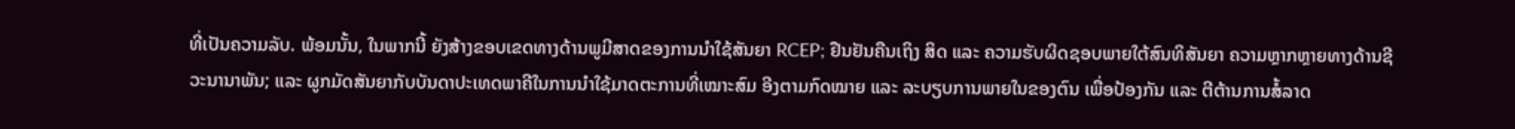ທີ່ເປັນຄວາມລັບ. ພ້ອມນັ້ນ, ໃນພາກນີ້ ຍັງສ້າງຂອບເຂດທາງດ້ານພູມີສາດຂອງການນໍາໃຊ້ສັນຍາ RCEP; ຢືນຢັນຄືນເຖິງ ສິດ ແລະ ຄວາມຮັບຜິດຊອບພາຍໃຕ້ສົນທິສັນຍາ ຄວາມຫຼາກຫຼາຍທາງດ້ານຊີວະນານາພັນ; ແລະ ຜູກມັດສັນຍາກັບບັນດາປະເທດພາຄີໃນການນໍາໃຊ້ມາດຕະການທີ່ເໝາະສົມ ອີງຕາມກົດໝາຍ ແລະ ລະບຽບການພາຍໃນຂອງຕົນ ເພື່ອປ້ອງກັນ ແລະ ຕີຕ້ານການສໍ້ລາດ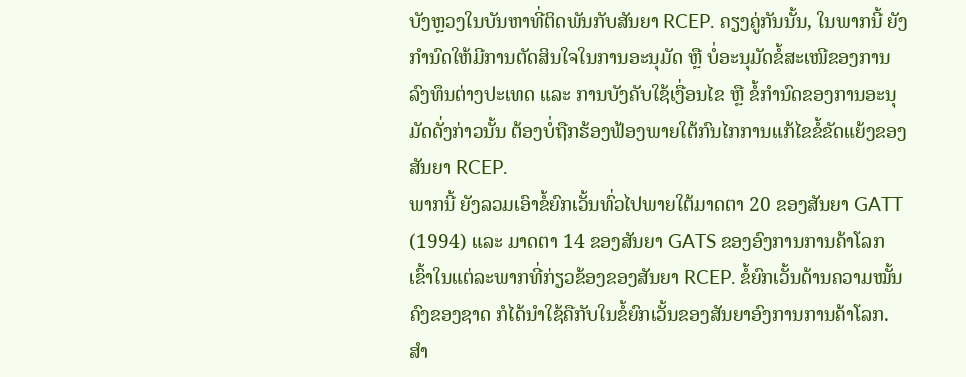ບັງຫຼວງໃນບັນຫາທີ່ຕິດພັນກັບສັນຍາ RCEP. ຄຽງຄູ່ກັນນັ້ນ, ໃນພາກນີ້ ຍັງກໍານົດໃຫ້ມີການຕັດສິນໃຈໃນການອະນຸມັດ ຫຼື ບໍ່ອະນຸມັດຂໍ້ສະເໜີຂອງການລົງທຶນຕ່າງປະເທດ ແລະ ການບັງຄັບໃຊ້ເງື່ອນໄຂ ຫຼື ຂໍ້ກໍານົດຂອງການອະນຸມັດດັ່ງກ່າວນັ້ນ ຕ້ອງບໍ່ຖືກຮ້ອງຟ້ອງພາຍໃຕ້ກົນໄກການແກ້ໄຂຂໍ້ຂັດແຍ້ງຂອງສັນຍາ RCEP.
ພາກນີ້ ຍັງລວມເອົາຂໍ້ຍົກເວັ້ນທົ່ວໄປພາຍໃຕ້ມາດຕາ 20 ຂອງສັນຍາ GATT (1994) ແລະ ມາດຕາ 14 ຂອງສັນຍາ GATS ຂອງອົງການການຄ້າໂລກເຂົ້າໃນແຕ່ລະພາກທີ່ກ່ຽວຂ້ອງຂອງສັນຍາ RCEP. ຂໍ້ຍົກເວັ້ນດ້ານຄວາມໝັ້ນຄົງຂອງຊາດ ກໍໄດ້ນໍາໃຊ້ຄືກັບໃນຂໍ້ຍົກເວັ້ນຂອງສັນຍາອົງການການຄ້າໂລກ. ສໍາ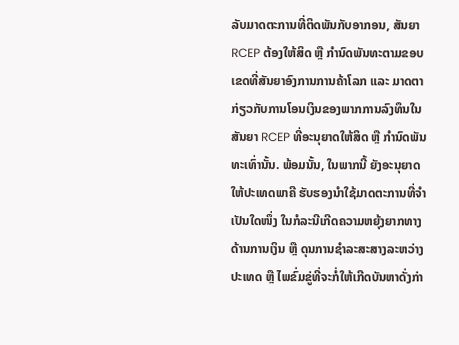ລັບມາດຕະການທີ່ຕິດພັນກັບອາກອນ, ສັນຍາ RCEP ຕ້ອງໃຫ້ສິດ ຫຼື ກໍານົດພັນທະຕາມຂອບເຂດທີ່ສັນຍາອົງການການຄ້າໂລກ ແລະ ມາດຕາກ່ຽວກັບການໂອນເງິນຂອງພາກການລົງທຶນໃນສັນຍາ RCEP ທີ່ອະນຸຍາດໃຫ້ສິດ ຫຼື ກໍານົດພັນທະເທົ່ານັ້ນ. ພ້ອມນັ້ນ, ໃນພາກນີ້ ຍັງອະນຸຍາດໃຫ້ປະເທດພາຄີ ຮັບຮອງນໍາໃຊ້ມາດຕະການທີ່ຈໍາເປັນໃດໜຶ່ງ ໃນກໍລະນີເກີດຄວາມຫຍຸ້ງຍາກທາງດ້ານການເງິນ ຫຼື ດຸນການຊໍາລະສະສາງລະຫວ່າງປະເທດ ຫຼື ໄພຂົ່ມຂູ່ທີ່ຈະກໍ່ໃຫ້ເກີດບັນຫາດັ່ງກ່າ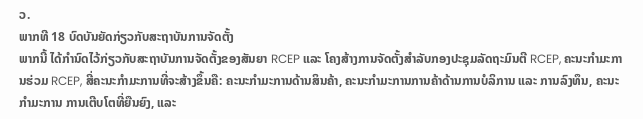ວ.
ພາກທີ 18 ບົດບັນຍັດກ່ຽວກັບສະຖາບັນການຈັດຕັ້ງ
ພາກນີ້ ໄດ້ກໍານົດໄວ້ກ່ຽວກັບສະຖາບັນການຈັດຕັ້ງຂອງສັນຍາ RCEP ແລະ ໂຄງສ້າງການຈັດຕັ້ງສໍາລັບກອງປະຊຸມລັດຖະມົນຕີ RCEP, ຄະນະກໍາມະການຮ່ວມ RCEP, ສີ່ຄະນະກໍາມະການທີ່ຈະສ້າງຂຶ້ນຄື: ຄະນະກໍາມະການດ້ານສິນຄ້າ, ຄະນະກໍາມະການການຄ້າດ້ານການບໍລິການ ແລະ ການລົງທຶນ, ຄະນະກໍາມະການ ການເຕີບໂຕທີ່ຍືນຍົງ, ແລະ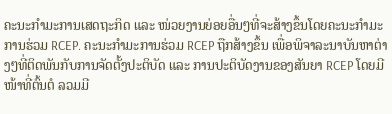ຄະນະກໍາມະການເສດຖະກິດ ແລະ ໜ່ວຍງານຍ່ອຍອື່ນໆທີ່ຈະສ້າງຂຶ້ນໂດຍຄະນະກໍາມະການຮ່ວມ RCEP. ຄະນະກໍາມະການຮ່ວມ RCEP ຖືກສ້າງຂຶ້ນ ເພື່ອພິຈາລະນາບັນຫາຕ່າງໆທີ່ຕິດພັນກັບການຈັດຕັ້ງປະຕິບັດ ແລະ ການປະຕິບັດງານຂອງສັນຍາ RCEP ໂດຍມີໜ້າທີ່ຕົ້ນຕໍ ລວມມີ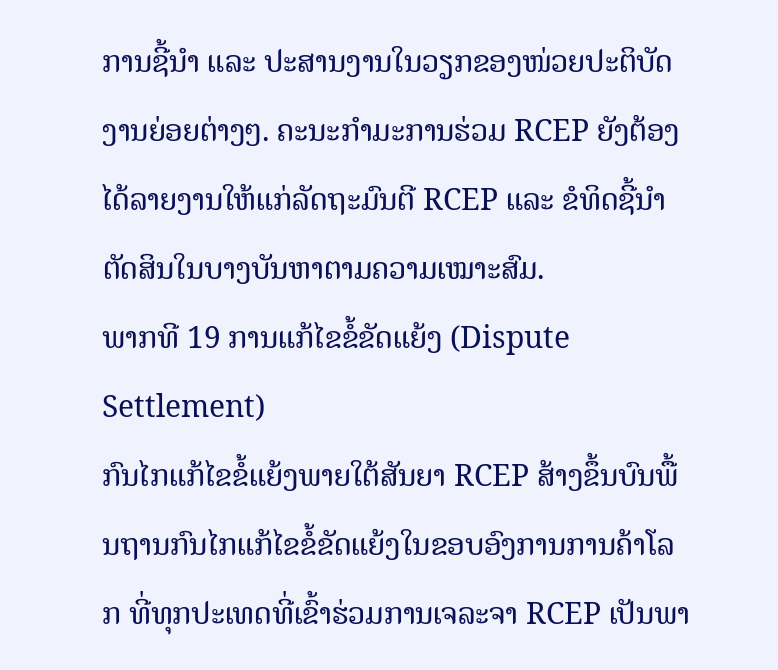ການຊີ້ນໍາ ແລະ ປະສານງານໃນວຽກຂອງໜ່ວຍປະຕິບັດງານຍ່ອຍຕ່າງໆ. ຄະນະກໍາມະການຮ່ວມ RCEP ຍັງຕ້ອງໄດ້ລາຍງານໃຫ້ແກ່ລັດຖະມົນຕີ RCEP ແລະ ຂໍທິດຊີ້ນໍາຕັດສິນໃນບາງບັນຫາຕາມຄວາມເໝາະສົມ.
ພາກທີ 19 ການແກ້ໄຂຂໍ້ຂັດແຍ້ງ (Dispute Settlement)
ກົນໄກແກ້ໄຂຂໍ້ແຍ້ງພາຍໃຕ້ສັນຍາ RCEP ສ້າງຂຶ້ນບົນພື້ນຖານກົນໄກແກ້ໄຂຂໍ້ຂັດແຍ້ງໃນຂອບອົງການການຄ້າໂລກ ທີ່ທຸກປະເທດທີ່ເຂົ້າຮ່ວມການເຈລະຈາ RCEP ເປັນພາ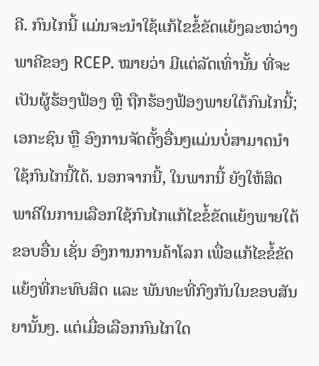ຄີ. ກົນໄກນີ້ ແມ່ນຈະນຳໃຊ້ແກ້ໄຂຂໍ້ຂັດແຍ້ງລະຫວ່າງພາຄີຂອງ RCEP. ໝາຍວ່າ ມີແຕ່ລັດເທົ່ານັ້ນ ທີ່ຈະເປັນຜູ້ຮ້ອງຟ້ອງ ຫຼື ຖືກຮ້ອງຟ້ອງພາຍໃຕ້ກົນໄກນີ້; ເອກະຊົນ ຫຼື ອົງການຈັດຕັ້ງອື່ນໆແມ່ນບໍ່ສາມາດນຳໃຊ້ກົນໄກນີ້ໄດ້. ນອກຈາກນີ້, ໃນພາກນີ້ ຍັງໃຫ້ສິດພາຄີໃນການເລືອກໃຊ້ກົນໄກແກ້ໄຂຂໍ້ຂັດແຍ້ງພາຍໃຕ້ຂອບອື່ນ ເຊັ່ນ ອົງການການຄ້າໂລກ ເພື່ອແກ້ໄຂຂໍ້ຂັດແຍ້ງທີ່ກະທົບສິດ ແລະ ພັນທະທີ່ກົງກັນໃນຂອບສັນຍານັ້ນໆ. ແຕ່ເມື່ອເລືອກກົນໄກໃດ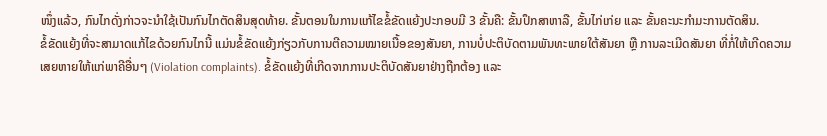ໜຶ່ງແລ້ວ, ກົນໄກດັ່ງກ່າວຈະນຳໃຊ້ເປັນກົນໄກຕັດສິນສຸດທ້າຍ. ຂັ້ນຕອນໃນການແກ້ໄຂຂໍ້ຂັດແຍ້ງປະກອບມີ 3 ຂັ້ນຄື: ຂັ້ນປຶກສາຫາລື, ຂັ້ນໄກ່ເກ່ຍ ແລະ ຂັ້ນຄະນະກຳມະການຕັດສິນ.
ຂໍ້ຂັດແຍ້ງທີ່ຈະສາມາດແກ້ໄຂດ້ວຍກົນໄກນີ້ ແມ່ນຂໍ້ຂັດແຍ້ງກ່ຽວກັບການຕີຄວາມໝາຍເນື້ອຂອງສັນຍາ, ການບໍ່ປະຕິບັດຕາມພັນທະພາຍໃຕ້ສັນຍາ ຫຼື ການລະເມີດສັນຍາ ທີ່ກໍ່ໃຫ້ເກີດຄວາມເສຍຫາຍໃຫ້ແກ່ພາຄີອື່ນໆ (Violation complaints). ຂໍ້ຂັດແຍ້ງທີ່ເກີດຈາກການປະຕິບັດສັນຍາຢ່າງຖືກຕ້ອງ ແລະ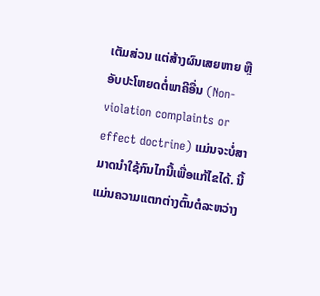ເຕັມສ່ວນ ແຕ່ສ້າງຜົນເສຍຫາຍ ຫຼື ອັບປະໂຫຍດຕໍ່ພາຄີອື່ນ (Non-violation complaints or effect doctrine) ແມ່ນຈະບໍ່ສາມາດນຳໃຊ້ກົນໄກນີ້ເພື່ອແກ້ໄຂໄດ້. ນີ້ແມ່ນຄວາມແຕກຕ່າງຕົ້ນຕໍລະຫວ່າງ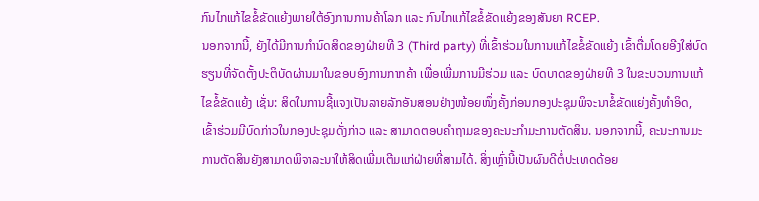ກົນໄກແກ້ໄຂຂໍ້ຂັດແຍ້ງພາຍໃຕ້ອົງການການຄ້າໂລກ ແລະ ກົນໄກແກ້ໄຂຂໍ້ຂັດແຍ້ງຂອງສັນຍາ RCEP.
ນອກຈາກນີ້, ຍັງໄດ້ມີການກຳນົດສິດຂອງຝ່າຍທີ 3 (Third party) ທີ່ເຂົ້າຮ່ວມໃນການແກ້ໄຂຂໍ້ຂັດແຍ້ງ ເຂົ້າຕື່ມໂດຍອີງໃສ່ບົດຮຽນທີ່ຈັດຕັ້ງປະຕິບັດຜ່ານມາໃນຂອບອົງການກາກຄ້າ ເພື່ອເພີ່ມການມີຮ່ວມ ແລະ ບົດບາດຂອງຝ່າຍທີ 3 ໃນຂະບວນການແກ້ໄຂຂໍ້ຂັດແຍ້ງ ເຊັ່ນ: ສິດໃນການຊີ້ແຈງເປັນລາຍລັກອັນສອນຢ່າງໜ້ອຍໜຶ່ງຄັ້ງກ່ອນກອງປະຊຸມພິຈະນາຂໍ້ຂັດແຍ່ງຄັ້ງທຳອິດ, ເຂົ້າຮ່ວມມີບົດກ່າວໃນກອງປະຊຸມດັ່ງກ່າວ ແລະ ສາມາດຕອບຄຳຖາມຂອງຄະນະກຳມະການຕັດສິນ. ນອກຈາກນີ້, ຄະນະການມະການຕັດສິນຍັງສາມາດພິຈາລະນາໃຫ້ສິດເພີ່ມເຕີມແກ່ຝ່າຍທີ່ສາມໄດ້. ສິ່ງເຫຼົ່ານີ້ເປັນຜົນດີຕໍ່ປະເທດດ້ອຍ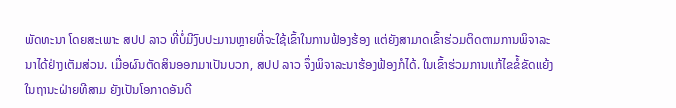ພັດທະນາ ໂດຍສະເພາະ ສປປ ລາວ ທີ່ບໍ່ມີງົບປະມານຫຼາຍທີ່ຈະໃຊ້ເຂົ້າໃນການຟ້ອງຮ້ອງ ແຕ່ຍັງສາມາດເຂົ້າຮ່ວມຕິດຕາມການພິຈາລະນາໄດ້ຢ່າງເຕັມສ່ວນ. ເມື່ອຜົນຕັດສິນອອກມາເປັນບວກ, ສປປ ລາວ ຈຶ່ງພິຈາລະນາຮ້ອງຟ້ອງກໍໄດ້. ໃນເຂົ້າຮ່ວມການແກ້ໄຂຂໍ້ຂັດແຍ້ງໃນຖານະຝ່າຍທີສາມ ຍັງເປັນໂອກາດອັນດີ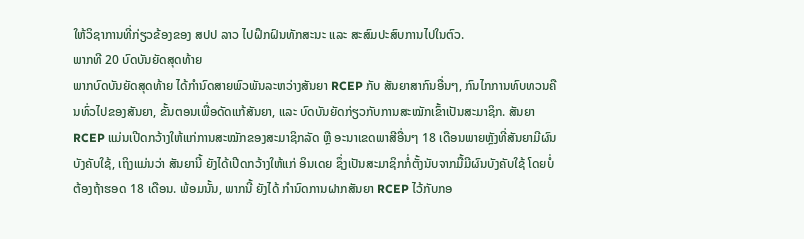ໃຫ້ວິຊາການທີ່ກ່ຽວຂ້ອງຂອງ ສປປ ລາວ ໄປຝຶກຝົນທັກສະນະ ແລະ ສະສົມປະສົບການໄປໃນຕົວ.
ພາກທີ 20 ບົດບັນຍັດສຸດທ້າຍ
ພາກບົດບັນຍັດສຸດທ້າຍ ໄດ້ກໍານົດສາຍພົວພັນລະຫວ່າງສັນຍາ RCEP ກັບ ສັນຍາສາກົນອື່ນໆ, ກົນໄກການທົບທວນຄືນທົ່ວໄປຂອງສັນຍາ, ຂັ້ນຕອນເພື່ອດັດແກ້ສັນຍາ, ແລະ ບົດບັນຍັດກ່ຽວກັບການສະໝັກເຂົ້າເປັນສະມາຊິກ. ສັນຍາ RCEP ແມ່ນເປີດກວ້າງໃຫ້ແກ່ການສະໝັກຂອງສະມາຊິກລັດ ຫຼື ອະນາເຂດພາສີອື່ນໆ 18 ເດືອນພາຍຫຼັງທີ່ສັນຍາມີຜົນບັງຄັບໃຊ້, ເຖິງແມ່ນວ່າ ສັນຍານີ້ ຍັງໄດ້ເປີດກວ້າງໃຫ້ແກ່ ອິນເດຍ ຊຶ່ງເປັນສະມາຊິກກໍ່ຕັ້ງນັບຈາກມື້ມີຜົນບັງຄັບໃຊ້ ໂດຍບໍ່ຕ້ອງຖ້າຮອດ 18 ເດືອນ. ພ້ອມນັ້ນ, ພາກນີ້ ຍັງໄດ້ ກໍານົດການຝາກສັນຍາ RCEP ໄວ້ກັບກອ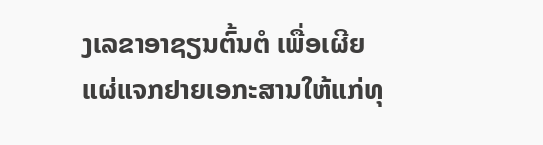ງເລຂາອາຊຽນຕົ້ນຕໍ ເພື່ອເຜີຍແຜ່ແຈກຢາຍເອກະສານໃຫ້ແກ່ທຸ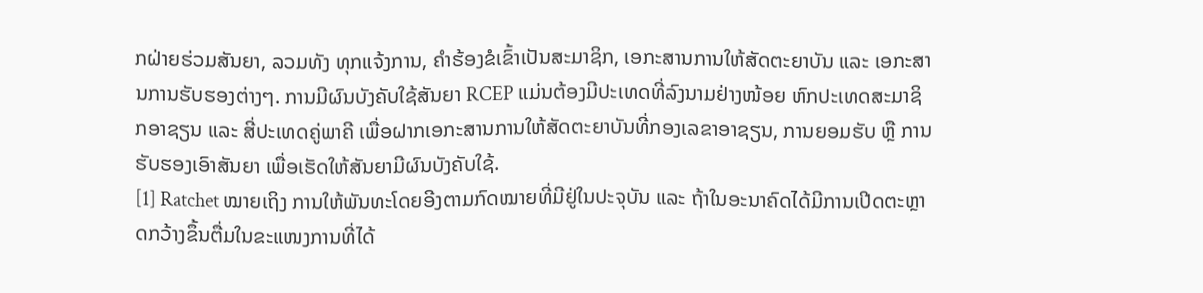ກຝ່າຍຮ່ວມສັນຍາ, ລວມທັງ ທຸກແຈ້ງການ, ຄໍາຮ້ອງຂໍເຂົ້າເປັນສະມາຊິກ, ເອກະສານການໃຫ້ສັດຕະຍາບັນ ແລະ ເອກະສານການຮັບຮອງຕ່າງໆ. ການມີຜົນບັງຄັບໃຊ້ສັນຍາ RCEP ແມ່ນຕ້ອງມີປະເທດທີ່ລົງນາມຢ່າງໜ້ອຍ ຫົກປະເທດສະມາຊິກອາຊຽນ ແລະ ສີ່ປະເທດຄູ່ພາຄີ ເພື່ອຝາກເອກະສານການໃຫ້ສັດຕະຍາບັນທີ່ກອງເລຂາອາຊຽນ, ການຍອມຮັບ ຫຼື ການຮັບຮອງເອົາສັນຍາ ເພື່ອເຮັດໃຫ້ສັນຍາມີຜົນບັງຄັບໃຊ້.
[1] Ratchet ໝາຍເຖິງ ການໃຫ້ພັນທະໂດຍອີງຕາມກົດໝາຍທີ່ມີຢູ່ໃນປະຈຸບັນ ແລະ ຖ້າໃນອະນາຄົດໄດ້ມີການເປີດຕະຫຼາດກວ້າງຂຶ້ນຕື່ມໃນຂະແໜງການທີ່ໄດ້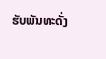ຮັບພັນທະດັ່ງ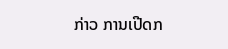ກ່າວ ການເປີດກ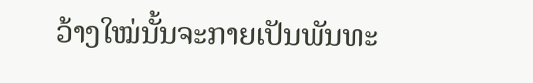ວ້າງໃໝ່ນັ້ນຈະກາຍເປັນພັນທະ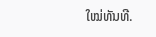ໃໝ່ທັນທີ.